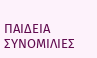ΠΑΙΔΕΙΑ ΣΥΝΟΜΙΛΙΕΣ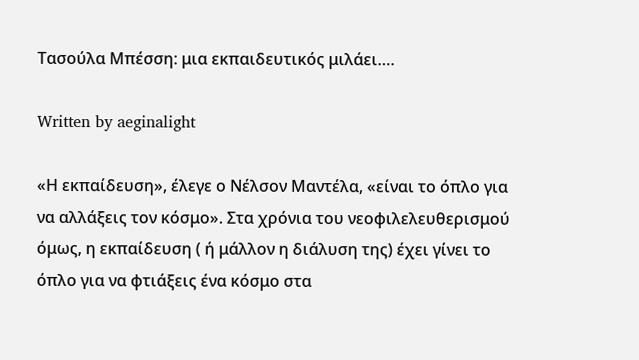Τασούλα Μπέσση: μια εκπαιδευτικός μιλάει….

Written by aeginalight

«Η εκπαίδευση», έλεγε ο Νέλσον Μαντέλα, «είναι το όπλο για να αλλάξεις τον κόσμο». Στα χρόνια του νεοφιλελευθερισμού όμως, η εκπαίδευση ( ή μάλλον η διάλυση της) έχει γίνει το όπλο για να φτιάξεις ένα κόσμο στα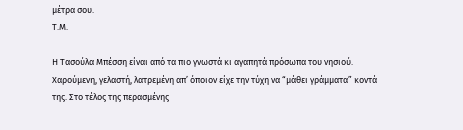μέτρα σου.
Τ.Μ.

Η Τασούλα Μπέσση είναι από τα πιο γνωστά κι αγαπητά πρόσωπα του νησιού. Χαρούμενη, γελαστή, λατρεμένη απ’ όποιον είχε την τύχη να “μάθει γράμματα” κοντά της. Στο τέλος της περασμένης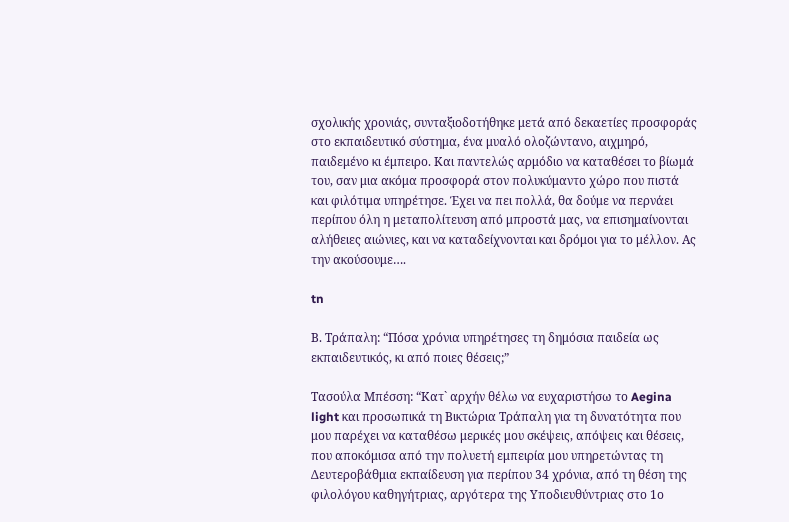σχολικής χρονιάς, συνταξιοδοτήθηκε μετά από δεκαετίες προσφοράς στο εκπαιδευτικό σύστημα, ένα μυαλό ολοζώντανο, αιχμηρό, παιδεμένο κι έμπειρο. Και παντελώς αρμόδιο να καταθέσει το βίωμά του, σαν μια ακόμα προσφορά στον πολυκύμαντο χώρο που πιστά και φιλότιμα υπηρέτησε. Έχει να πει πολλά, θα δούμε να περνάει περίπου όλη η μεταπολίτευση από μπροστά μας, να επισημαίνονται αλήθειες αιώνιες, και να καταδείχνονται και δρόμοι για το μέλλον. Ας την ακούσουμε….

tn

Β. Τράπαλη: “Πόσα χρόνια υπηρέτησες τη δημόσια παιδεία ως εκπαιδευτικός, κι από ποιες θέσεις;”

Τασούλα Μπέσση: “Κατ` αρχήν θέλω να ευχαριστήσω το Aegina  light και προσωπικά τη Βικτώρια Τράπαλη για τη δυνατότητα που μου παρέχει να καταθέσω μερικές μου σκέψεις, απόψεις και θέσεις, που αποκόμισα από την πολυετή εμπειρία μου υπηρετώντας τη Δευτεροβάθμια εκπαίδευση για περίπου 34 χρόνια, από τη θέση της φιλολόγου καθηγήτριας, αργότερα της Υποδιευθύντριας στο 1ο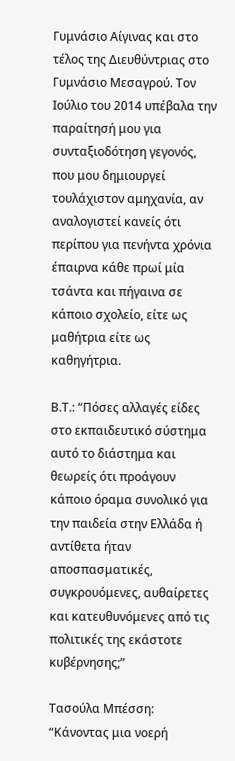Γυμνάσιο Αίγινας και στο τέλος της Διευθύντριας στο Γυμνάσιο Μεσαγρού. Τον Ιούλιο του 2014 υπέβαλα την παραίτησή μου για συνταξιοδότηση γεγονός, που μου δημιουργεί τουλάχιστον αμηχανία, αν αναλογιστεί κανείς ότι περίπου για πενήντα χρόνια έπαιρνα κάθε πρωί μία τσάντα και πήγαινα σε κάποιο σχολείο, είτε ως μαθήτρια είτε ως καθηγήτρια.

Β.Τ.: “Πόσες αλλαγές είδες στο εκπαιδευτικό σύστημα αυτό το διάστημα και θεωρείς ότι προάγουν κάποιο όραμα συνολικό για την παιδεία στην Ελλάδα ή αντίθετα ήταν αποσπασματικές, συγκρουόμενες, αυθαίρετες και κατευθυνόμενες από τις πολιτικές της εκάστοτε κυβέρνησης;”

Τασούλα Μπέσση: “Κάνοντας μια νοερή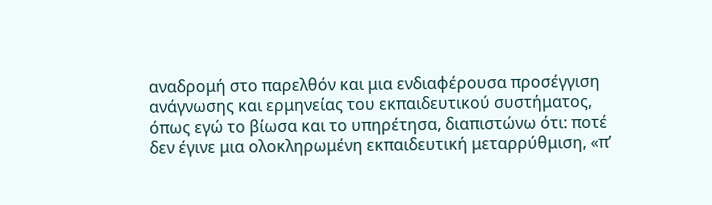αναδρομή στο παρελθόν και μια ενδιαφέρουσα προσέγγιση ανάγνωσης και ερμηνείας του εκπαιδευτικού συστήματος, όπως εγώ το βίωσα και το υπηρέτησα, διαπιστώνω ότι: ποτέ δεν έγινε μια ολοκληρωμένη εκπαιδευτική μεταρρύθμιση, «π’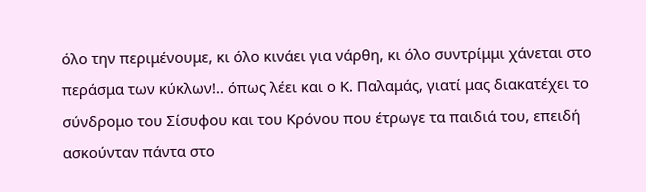όλο την περιμένουμε, κι όλο κινάει για νάρθη, κι όλο συντρίμμι χάνεται στο περάσμα των κύκλων!.. όπως λέει και ο Κ. Παλαμάς, γιατί μας διακατέχει το σύνδρομο του Σίσυφου και του Κρόνου που έτρωγε τα παιδιά του, επειδή ασκούνταν πάντα στο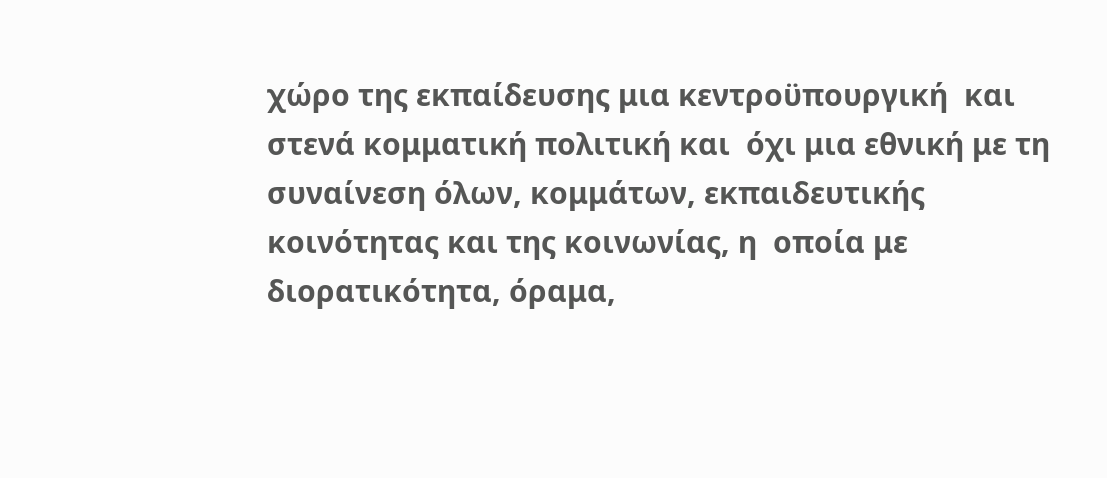χώρο της εκπαίδευσης μια κεντροϋπουργική  και στενά κομματική πολιτική και  όχι μια εθνική με τη συναίνεση όλων, κομμάτων, εκπαιδευτικής κοινότητας και της κοινωνίας, η  οποία με διορατικότητα, όραμα,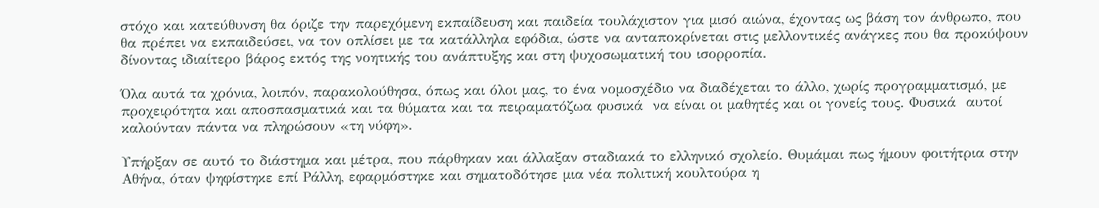στόχο και κατεύθυνση θα όριζε την παρεχόμενη εκπαίδευση και παιδεία τουλάχιστον για μισό αιώνα, έχοντας ως βάση τον άνθρωπο, που θα πρέπει να εκπαιδεύσει, να τον οπλίσει με τα κατάλληλα εφόδια, ώστε να ανταποκρίνεται στις μελλοντικές ανάγκες που θα προκύψουν δίνοντας ιδιαίτερο βάρος εκτός της νοητικής του ανάπτυξης και στη ψυχοσωματική του ισορροπία.

Όλα αυτά τα χρόνια, λοιπόν, παρακολούθησα, όπως και όλοι μας, το ένα νομοσχέδιο να διαδέχεται το άλλο, χωρίς προγραμματισμό, με προχειρότητα και αποσπασματικά και τα θύματα και τα πειραματόζωα φυσικά  να είναι οι μαθητές και οι γονείς τους. Φυσικά  αυτοί καλούνταν πάντα να πληρώσουν «τη νύφη».

Υπήρξαν σε αυτό το διάστημα και μέτρα, που πάρθηκαν και άλλαξαν σταδιακά το ελληνικό σχολείο. Θυμάμαι πως ήμουν φοιτήτρια στην Αθήνα, όταν ψηφίστηκε επί Ράλλη, εφαρμόστηκε και σηματοδότησε μια νέα πολιτική κουλτούρα η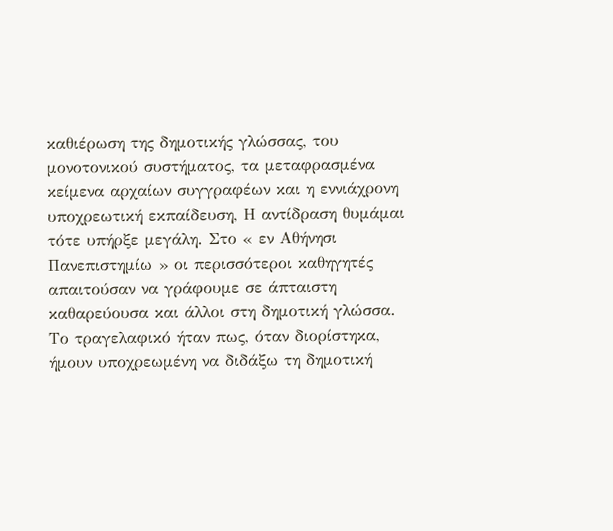καθιέρωση της δημοτικής γλώσσας, του μονοτονικού συστήματος, τα μεταφρασμένα κείμενα αρχαίων συγγραφέων και η εννιάχρονη υποχρεωτική εκπαίδευση, Η αντίδραση θυμάμαι τότε υπήρξε μεγάλη. Στο « εν Αθήνησι Πανεπιστημίω » οι περισσότεροι καθηγητές απαιτούσαν να γράφουμε σε άπταιστη καθαρεύουσα και άλλοι στη δημοτική γλώσσα. Το τραγελαφικό ήταν πως, όταν διορίστηκα, ήμουν υποχρεωμένη να διδάξω τη δημοτική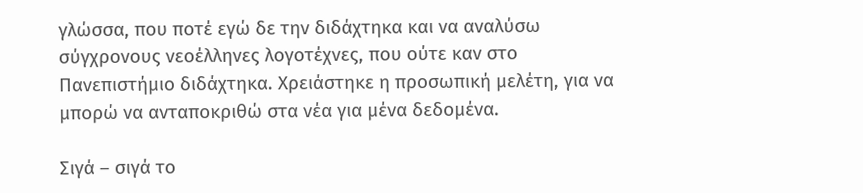γλώσσα, που ποτέ εγώ δε την διδάχτηκα και να αναλύσω σύγχρονους νεοέλληνες λογοτέχνες, που ούτε καν στο Πανεπιστήμιο διδάχτηκα. Χρειάστηκε η προσωπική μελέτη, για να μπορώ να ανταποκριθώ στα νέα για μένα δεδομένα.

Σιγά – σιγά το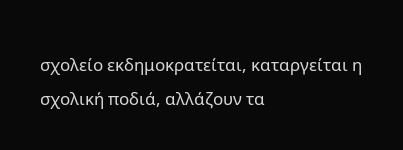σχολείο εκδημοκρατείται, καταργείται η σχολική ποδιά, αλλάζουν τα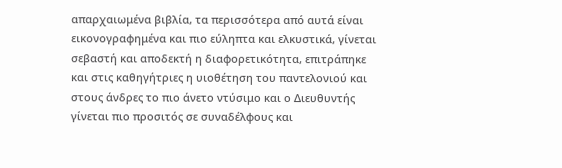απαρχαιωμένα βιβλία, τα περισσότερα από αυτά είναι εικονογραφημένα και πιο εύληπτα και ελκυστικά, γίνεται σεβαστή και αποδεκτή η διαφορετικότητα, επιτράπηκε και στις καθηγήτριες η υιοθέτηση του παντελονιού και στους άνδρες το πιο άνετο ντύσιμο και ο Διευθυντής γίνεται πιο προσιτός σε συναδέλφους και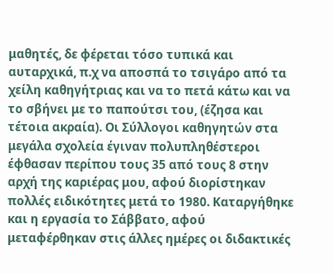μαθητές, δε φέρεται τόσο τυπικά και αυταρχικά, π.χ να αποσπά το τσιγάρο από τα χείλη καθηγήτριας και να το πετά κάτω και να το σβήνει με το παπούτσι του, (έζησα και τέτοια ακραία). Οι Σύλλογοι καθηγητών στα μεγάλα σχολεία έγιναν πολυπληθέστεροι έφθασαν περίπου τους 35 από τους 8 στην αρχή της καριέρας μου, αφού διορίστηκαν πολλές ειδικότητες μετά το 1980. Καταργήθηκε και η εργασία το Σάββατο, αφού μεταφέρθηκαν στις άλλες ημέρες οι διδακτικές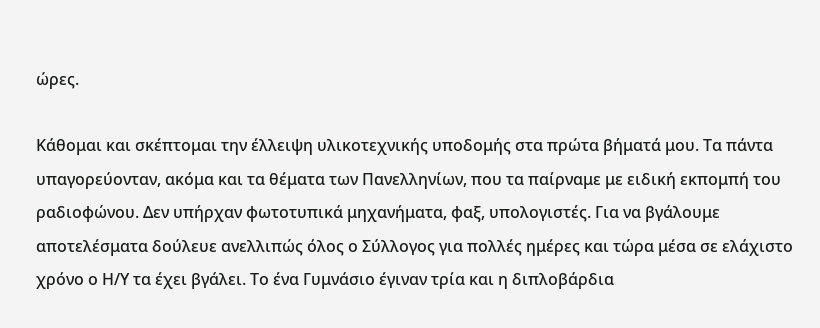ώρες.

Κάθομαι και σκέπτομαι την έλλειψη υλικοτεχνικής υποδομής στα πρώτα βήματά μου. Τα πάντα υπαγορεύονταν, ακόμα και τα θέματα των Πανελληνίων, που τα παίρναμε με ειδική εκπομπή του ραδιοφώνου. Δεν υπήρχαν φωτοτυπικά μηχανήματα, φαξ, υπολογιστές. Για να βγάλουμε αποτελέσματα δούλευε ανελλιπώς όλος ο Σύλλογος για πολλές ημέρες και τώρα μέσα σε ελάχιστο χρόνο ο Η/Υ τα έχει βγάλει. Το ένα Γυμνάσιο έγιναν τρία και η διπλοβάρδια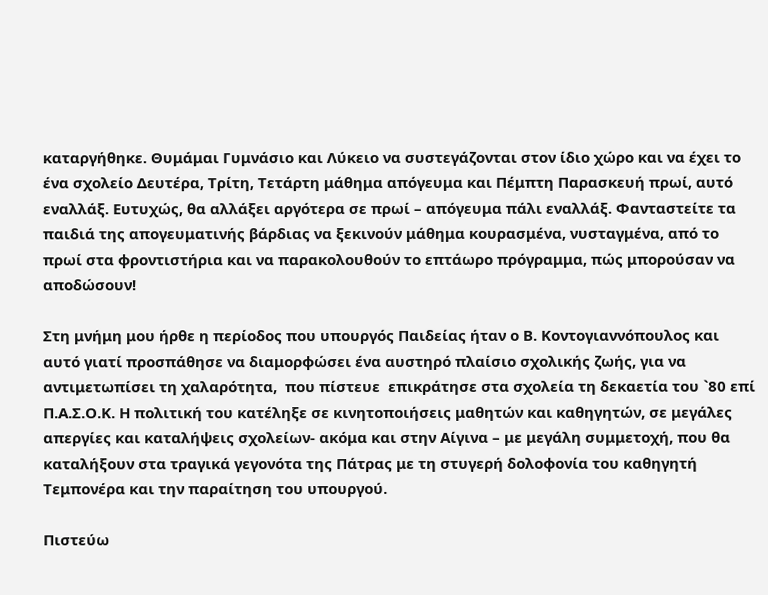καταργήθηκε. Θυμάμαι Γυμνάσιο και Λύκειο να συστεγάζονται στον ίδιο χώρο και να έχει το ένα σχολείο Δευτέρα, Τρίτη, Τετάρτη μάθημα απόγευμα και Πέμπτη Παρασκευή πρωί, αυτό εναλλάξ. Ευτυχώς, θα αλλάξει αργότερα σε πρωί – απόγευμα πάλι εναλλάξ. Φανταστείτε τα παιδιά της απογευματινής βάρδιας να ξεκινούν μάθημα κουρασμένα, νυσταγμένα, από το πρωί στα φροντιστήρια και να παρακολουθούν το επτάωρο πρόγραμμα, πώς μπορούσαν να αποδώσουν!

Στη μνήμη μου ήρθε η περίοδος που υπουργός Παιδείας ήταν ο Β. Κοντογιαννόπουλος και αυτό γιατί προσπάθησε να διαμορφώσει ένα αυστηρό πλαίσιο σχολικής ζωής, για να αντιμετωπίσει τη χαλαρότητα,  που πίστευε  επικράτησε στα σχολεία τη δεκαετία του `80 επί Π.Α.Σ.Ο.Κ. Η πολιτική του κατέληξε σε κινητοποιήσεις μαθητών και καθηγητών, σε μεγάλες απεργίες και καταλήψεις σχολείων- ακόμα και στην Αίγινα – με μεγάλη συμμετοχή, που θα καταλήξουν στα τραγικά γεγονότα της Πάτρας με τη στυγερή δολοφονία του καθηγητή Τεμπονέρα και την παραίτηση του υπουργού.

Πιστεύω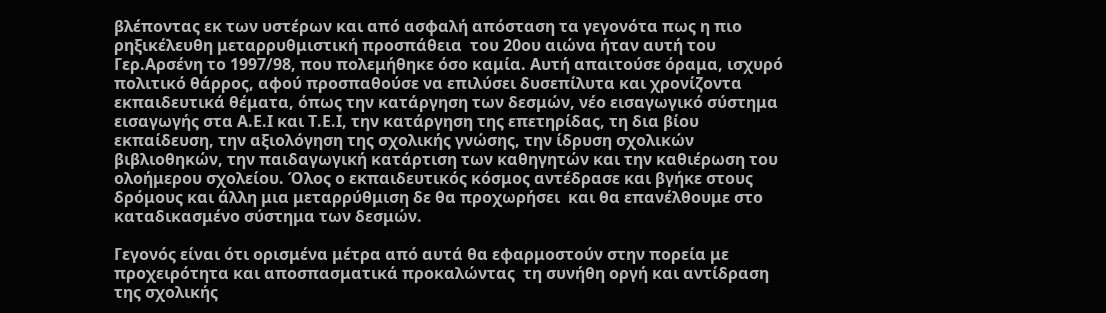βλέποντας εκ των υστέρων και από ασφαλή απόσταση τα γεγονότα πως η πιο ρηξικέλευθη μεταρρυθμιστική προσπάθεια  του 20ου αιώνα ήταν αυτή του Γερ.Αρσένη το 1997/98, που πολεμήθηκε όσο καμία. Αυτή απαιτούσε όραμα, ισχυρό πολιτικό θάρρος, αφού προσπαθούσε να επιλύσει δυσεπίλυτα και χρονίζοντα εκπαιδευτικά θέματα, όπως την κατάργηση των δεσμών, νέο εισαγωγικό σύστημα εισαγωγής στα Α.Ε.Ι και Τ.Ε.Ι, την κατάργηση της επετηρίδας, τη δια βίου εκπαίδευση, την αξιολόγηση της σχολικής γνώσης, την ίδρυση σχολικών βιβλιοθηκών, την παιδαγωγική κατάρτιση των καθηγητών και την καθιέρωση του ολοήμερου σχολείου. Όλος ο εκπαιδευτικός κόσμος αντέδρασε και βγήκε στους δρόμους και άλλη μια μεταρρύθμιση δε θα προχωρήσει  και θα επανέλθουμε στο καταδικασμένο σύστημα των δεσμών.

Γεγονός είναι ότι ορισμένα μέτρα από αυτά θα εφαρμοστούν στην πορεία με προχειρότητα και αποσπασματικά προκαλώντας  τη συνήθη οργή και αντίδραση της σχολικής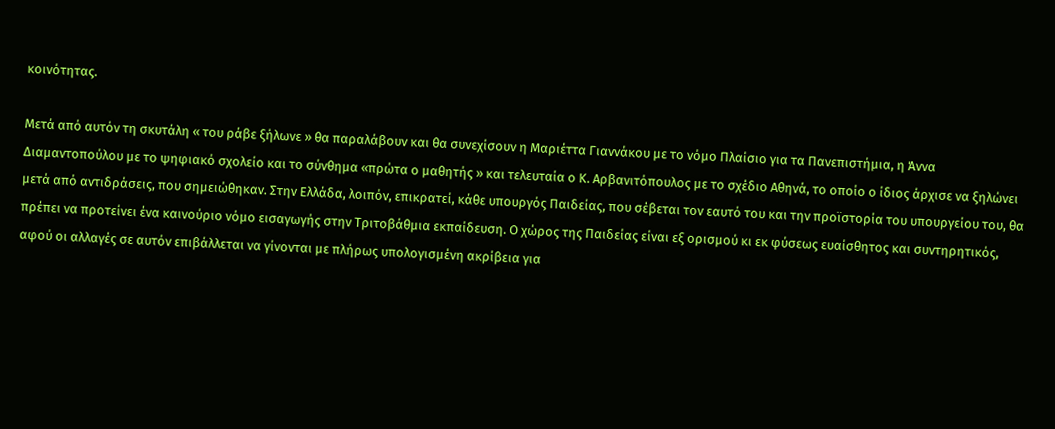κοινότητας.

Μετά από αυτόν τη σκυτάλη « του ράβε ξήλωνε » θα παραλάβουν και θα συνεχίσουν η Μαριέττα Γιαννάκου με το νόμο Πλαίσιο για τα Πανεπιστήμια, η Άννα Διαμαντοπούλου με το ψηφιακό σχολείο και το σύνθημα «πρώτα ο μαθητής » και τελευταία ο Κ. Αρβανιτόπουλος με το σχέδιο Αθηνά, το οποίο ο ίδιος άρχισε να ξηλώνει μετά από αντιδράσεις, που σημειώθηκαν. Στην Ελλάδα, λοιπόν, επικρατεί, κάθε υπουργός Παιδείας, που σέβεται τον εαυτό του και την προϊστορία του υπουργείου του, θα πρέπει να προτείνει ένα καινούριο νόμο εισαγωγής στην Τριτοβάθμια εκπαίδευση. Ο χώρος της Παιδείας είναι εξ ορισμού κι εκ φύσεως ευαίσθητος και συντηρητικός, αφού οι αλλαγές σε αυτόν επιβάλλεται να γίνονται με πλήρως υπολογισμένη ακρίβεια για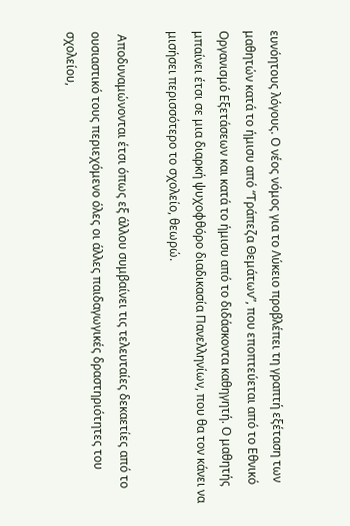ευνόητους λόγους. Ο νέος νόμος για το Λύκειο προβλέπει τη γραπτή εξέταση των μαθητών κατά το ήμισυ από “Τράπεζα Θεμάτων”, που εποπτεύεται από το Εθνικό Οργανισμό Εξετάσεων και κατά το ήμισυ από το διδάσκοντα καθηγητή. Ο μαθητής μπαίνει έτσι σε μια διαρκή ψυχοφθόρο διαδικασία Πανελληνίων, που θα τον κάνει να μισήσει περισσότερο το σχολείο, θεωρώ.

 Αποδυναμώνονται έτσι όπως εξ άλλου συμβαίνει τις τελευταίες δεκαετίες από το ουσιαστικό τους περιεχόμενο όλες οι άλλες παιδαγωγικές δραστηριότητες του σχολείου,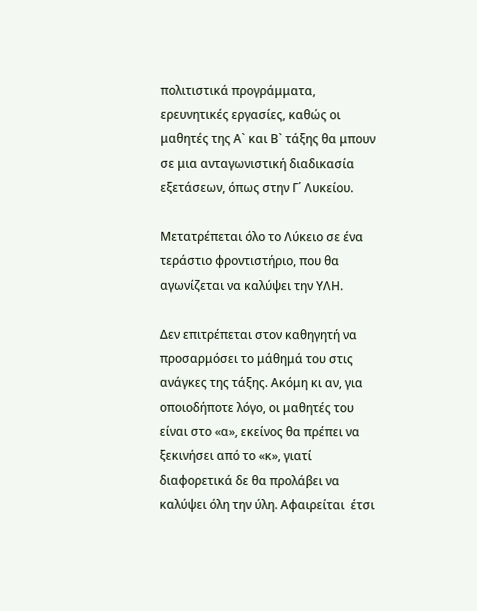πολιτιστικά προγράμματα, ερευνητικές εργασίες, καθώς οι μαθητές της Α` και Β` τάξης θα μπουν σε μια ανταγωνιστική διαδικασία εξετάσεων, όπως στην Γ΄ Λυκείου.

Μετατρέπεται όλο το Λύκειο σε ένα τεράστιο φροντιστήριο, που θα αγωνίζεται να καλύψει την ΥΛΗ.

Δεν επιτρέπεται στον καθηγητή να  προσαρμόσει το μάθημά του στις ανάγκες της τάξης. Ακόμη κι αν, για οποιοδήποτε λόγο, οι μαθητές του είναι στο «α», εκείνος θα πρέπει να ξεκινήσει από το «κ», γιατί διαφορετικά δε θα προλάβει να καλύψει όλη την ύλη. Αφαιρείται  έτσι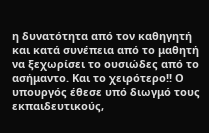η δυνατότητα από τον καθηγητή και κατά συνέπεια από το μαθητή να ξεχωρίσει το ουσιώδες από το ασήμαντο. Και το χειρότερο!! Ο υπουργός έθεσε υπό διωγμό τους εκπαιδευτικούς,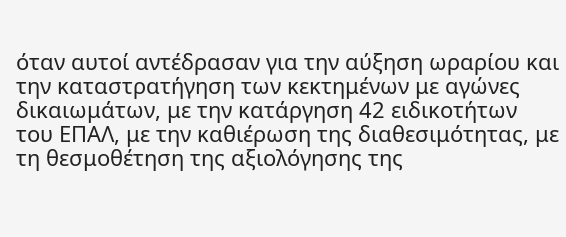όταν αυτοί αντέδρασαν για την αύξηση ωραρίου και την καταστρατήγηση των κεκτημένων με αγώνες δικαιωμάτων, με την κατάργηση 42 ειδικοτήτων του ΕΠΑΛ, με την καθιέρωση της διαθεσιμότητας, με τη θεσμοθέτηση της αξιολόγησης της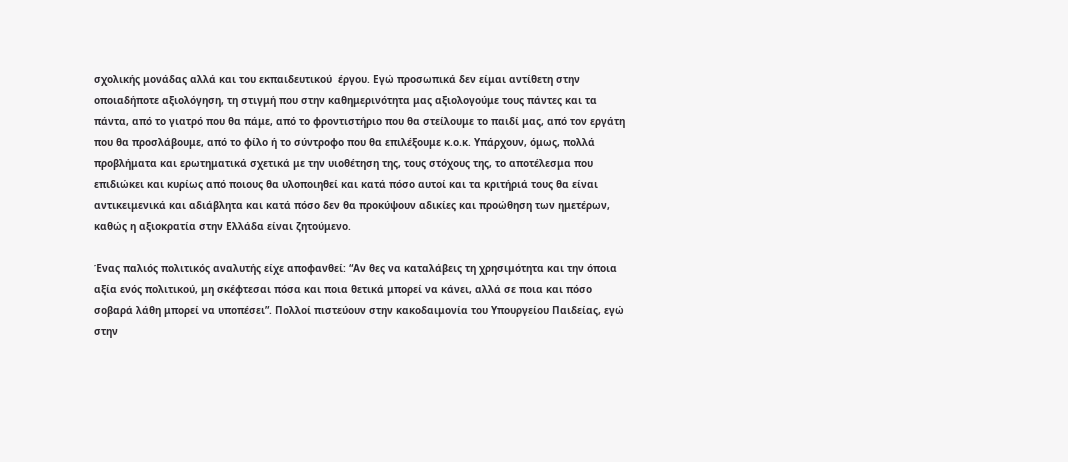σχολικής μονάδας αλλά και του εκπαιδευτικού  έργου. Εγώ προσωπικά δεν είμαι αντίθετη στην οποιαδήποτε αξιολόγηση, τη στιγμή που στην καθημερινότητα μας αξιολογούμε τους πάντες και τα πάντα, από το γιατρό που θα πάμε, από το φροντιστήριο που θα στείλουμε το παιδί μας, από τον εργάτη που θα προσλάβουμε, από το φίλο ή το σύντροφο που θα επιλέξουμε κ.ο.κ. Υπάρχουν, όμως, πολλά προβλήματα και ερωτηματικά σχετικά με την υιοθέτηση της, τους στόχους της, το αποτέλεσμα που επιδιώκει και κυρίως από ποιους θα υλοποιηθεί και κατά πόσο αυτοί και τα κριτήριά τους θα είναι αντικειμενικά και αδιάβλητα και κατά πόσο δεν θα προκύψουν αδικίες και προώθηση των ημετέρων, καθώς η αξιοκρατία στην Ελλάδα είναι ζητούμενο.

Ένας παλιός πολιτικός αναλυτής είχε αποφανθεί: “Αν θες να καταλάβεις τη χρησιμότητα και την όποια αξία ενός πολιτικού, μη σκέφτεσαι πόσα και ποια θετικά μπορεί να κάνει, αλλά σε ποια και πόσο σοβαρά λάθη μπορεί να υποπέσει”. Πολλοί πιστεύουν στην κακοδαιμονία του Υπουργείου Παιδείας, εγώ  στην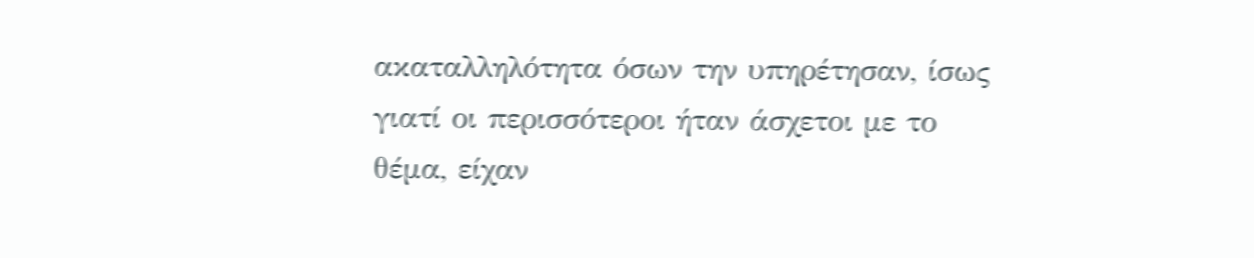ακαταλληλότητα όσων την υπηρέτησαν, ίσως γιατί οι περισσότεροι ήταν άσχετοι με το θέμα, είχαν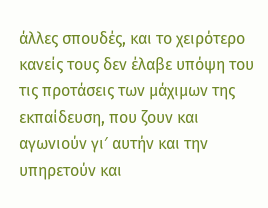άλλες σπουδές, και το χειρότερο κανείς τους δεν έλαβε υπόψη του τις προτάσεις των μάχιμων της εκπαίδευση, που ζουν και αγωνιούν γι′ αυτήν και την υπηρετούν και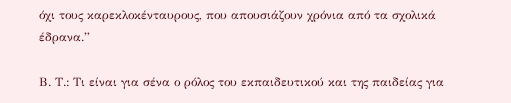όχι τους καρεκλοκένταυρους, που απουσιάζουν χρόνια από τα σχολικά έδρανα.”

Β. Τ.: Τι είναι για σένα ο ρόλος του εκπαιδευτικού και της παιδείας για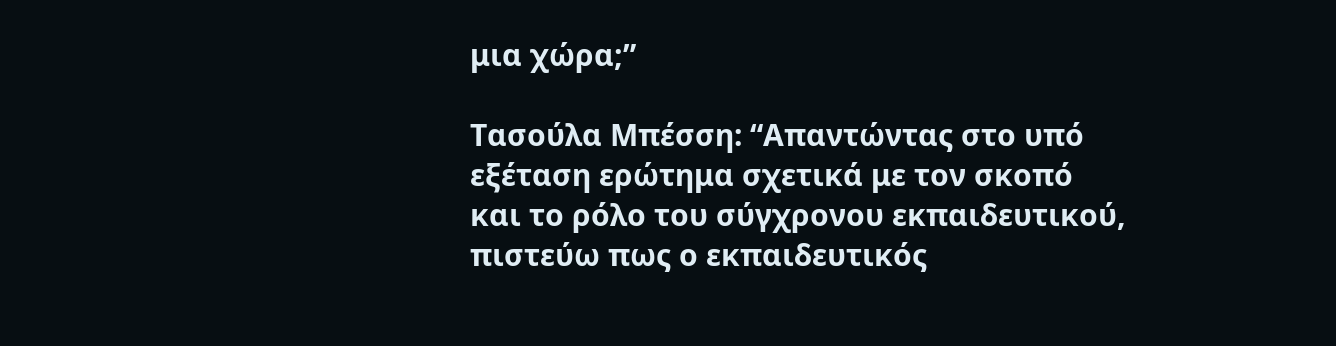μια χώρα;”

Τασούλα Μπέσση: “Απαντώντας στο υπό εξέταση ερώτημα σχετικά με τον σκοπό και το ρόλο του σύγχρονου εκπαιδευτικού, πιστεύω πως ο εκπαιδευτικός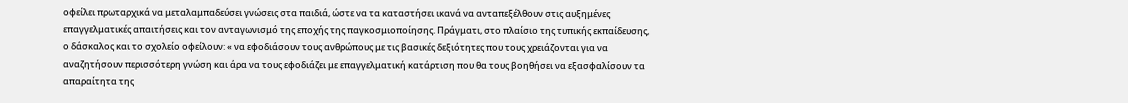οφείλει πρωταρχικά να μεταλαμπαδεύσει γνώσεις στα παιδιά, ώστε να τα καταστήσει ικανά να ανταπεξέλθουν στις αυξημένες επαγγελματικές απαιτήσεις και τον ανταγωνισμό της εποχής της παγκοσμιοποίησης. Πράγματι, στο πλαίσιο της τυπικής εκπαίδευσης, ο δάσκαλος και το σχολείο οφείλουν: « να εφοδιάσουν τους ανθρώπους με τις βασικές δεξιότητες που τους χρειάζονται για να αναζητήσουν περισσότερη γνώση και άρα να τους εφοδιάζει με επαγγελματική κατάρτιση που θα τους βοηθήσει να εξασφαλίσουν τα απαραίτητα της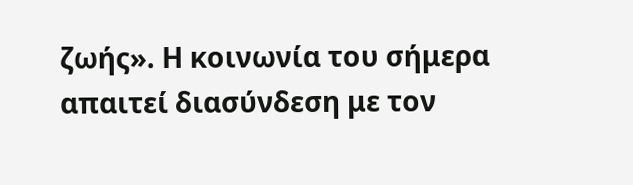ζωής». Η κοινωνία του σήμερα απαιτεί διασύνδεση με τον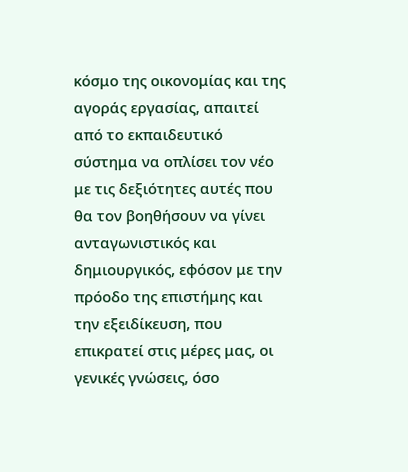κόσμο της οικονομίας και της αγοράς εργασίας, απαιτεί από το εκπαιδευτικό σύστημα να οπλίσει τον νέο με τις δεξιότητες αυτές που θα τον βοηθήσουν να γίνει ανταγωνιστικός και δημιουργικός, εφόσον με την πρόοδο της επιστήμης και την εξειδίκευση, που επικρατεί στις μέρες μας, οι γενικές γνώσεις, όσο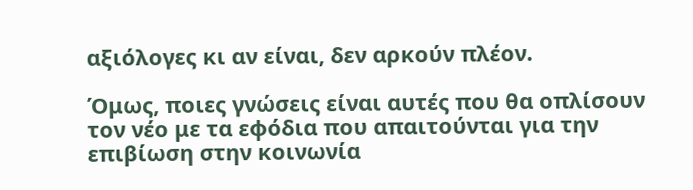αξιόλογες κι αν είναι, δεν αρκούν πλέον.

Όμως, ποιες γνώσεις είναι αυτές που θα οπλίσουν τον νέο με τα εφόδια που απαιτούνται για την επιβίωση στην κοινωνία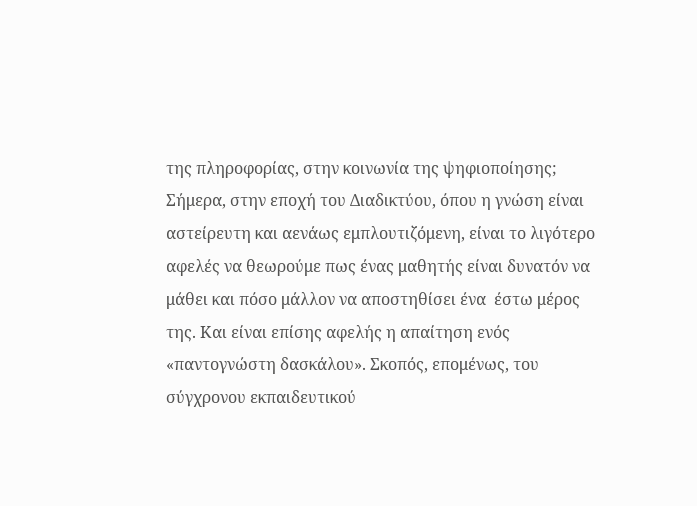της πληροφορίας, στην κοινωνία της ψηφιοποίησης; Σήμερα, στην εποχή του Διαδικτύου, όπου η γνώση είναι αστείρευτη και αενάως εμπλουτιζόμενη, είναι το λιγότερο αφελές να θεωρούμε πως ένας μαθητής είναι δυνατόν να μάθει και πόσο μάλλον να αποστηθίσει ένα  έστω μέρος της. Και είναι επίσης αφελής η απαίτηση ενός «παντογνώστη δασκάλου». Σκοπός, επομένως, του σύγχρονου εκπαιδευτικού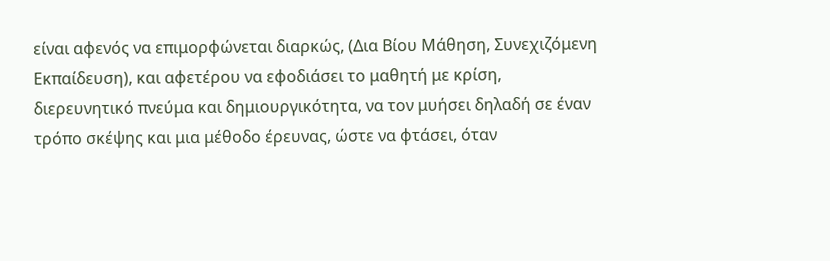είναι αφενός να επιμορφώνεται διαρκώς, (Δια Βίου Μάθηση, Συνεχιζόμενη Εκπαίδευση), και αφετέρου να εφοδιάσει το μαθητή με κρίση, διερευνητικό πνεύμα και δημιουργικότητα, να τον μυήσει δηλαδή σε έναν τρόπο σκέψης και μια μέθοδο έρευνας, ώστε να φτάσει, όταν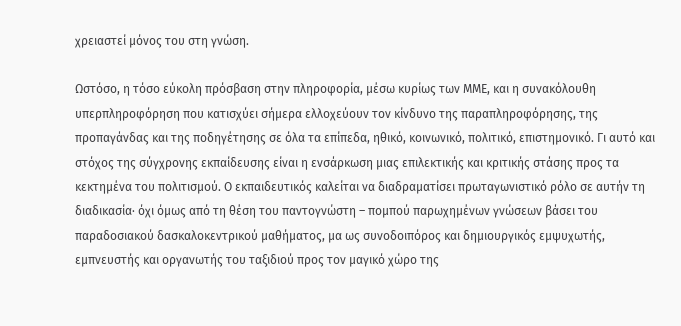χρειαστεί μόνος του στη γνώση.

Ωστόσο, η τόσο εύκολη πρόσβαση στην πληροφορία, μέσω κυρίως των ΜΜΕ, και η συνακόλουθη υπερπληροφόρηση που κατισχύει σήμερα ελλοχεύουν τον κίνδυνο της παραπληροφόρησης, της προπαγάνδας και της ποδηγέτησης σε όλα τα επίπεδα, ηθικό, κοινωνικό, πολιτικό, επιστημονικό. Γι αυτό και στόχος της σύγχρονης εκπαίδευσης είναι η ενσάρκωση μιας επιλεκτικής και κριτικής στάσης προς τα κεκτημένα του πολιτισμού. Ο εκπαιδευτικός καλείται να διαδραματίσει πρωταγωνιστικό ρόλο σε αυτήν τη διαδικασία· όχι όμως από τη θέση του παντογνώστη – πομπού παρωχημένων γνώσεων βάσει του παραδοσιακού δασκαλοκεντρικού μαθήματος, μα ως συνοδοιπόρος και δημιουργικός εμψυχωτής, εμπνευστής και οργανωτής του ταξιδιού προς τον μαγικό χώρο της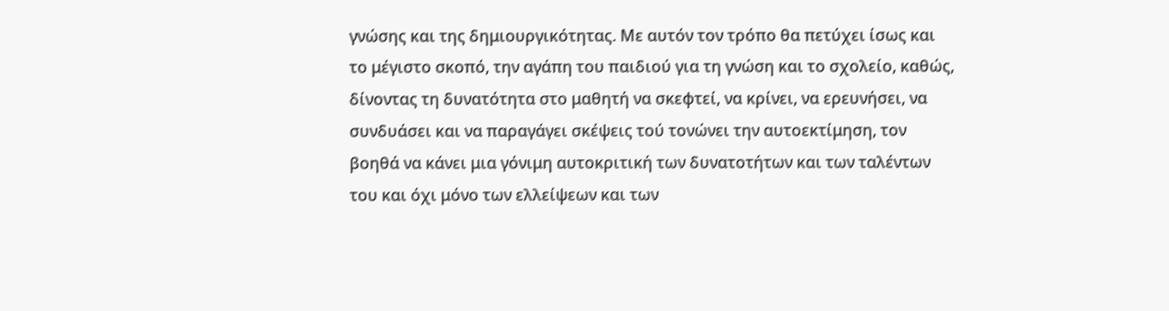γνώσης και της δημιουργικότητας. Με αυτόν τον τρόπο θα πετύχει ίσως και το μέγιστο σκοπό, την αγάπη του παιδιού για τη γνώση και το σχολείο, καθώς, δίνοντας τη δυνατότητα στο μαθητή να σκεφτεί, να κρίνει, να ερευνήσει, να συνδυάσει και να παραγάγει σκέψεις τού τονώνει την αυτοεκτίμηση, τον βοηθά να κάνει μια γόνιμη αυτοκριτική των δυνατοτήτων και των ταλέντων του και όχι μόνο των ελλείψεων και των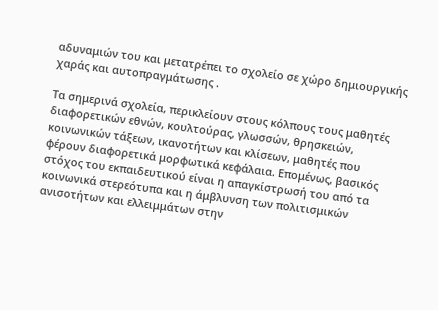αδυναμιών του και μετατρέπει το σχολείο σε χώρο δημιουργικής χαράς και αυτοπραγμάτωσης .

Τα σημερινά σχολεία, περικλείουν στους κόλπους τους μαθητές διαφορετικών εθνών, κουλτούρας, γλωσσών, θρησκειών, κοινωνικών τάξεων, ικανοτήτων και κλίσεων, μαθητές που φέρουν διαφορετικά μορφωτικά κεφάλαια. Επομένως, βασικός στόχος του εκπαιδευτικού είναι η απαγκίστρωσή του από τα κοινωνικά στερεότυπα και η άμβλυνση των πολιτισμικών ανισοτήτων και ελλειμμάτων στην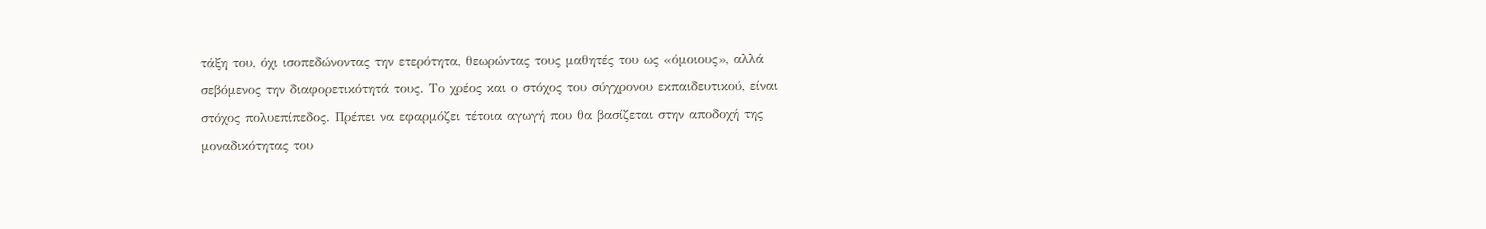τάξη του, όχι ισοπεδώνοντας την ετερότητα, θεωρώντας τους μαθητές του ως «όμοιους», αλλά σεβόμενος την διαφορετικότητά τους. Το χρέος και ο στόχος του σύγχρονου εκπαιδευτικού, είναι στόχος πολυεπίπεδος. Πρέπει να εφαρμόζει τέτοια αγωγή που θα βασίζεται στην αποδοχή της μοναδικότητας του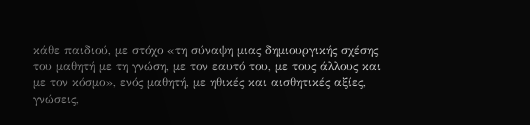κάθε παιδιού, με στόχο «τη σύναψη μιας δημιουργικής σχέσης του μαθητή με τη γνώση, με τον εαυτό του, με τους άλλους και με τον κόσμο», ενός μαθητή, με ηθικές και αισθητικές αξίες, γνώσεις,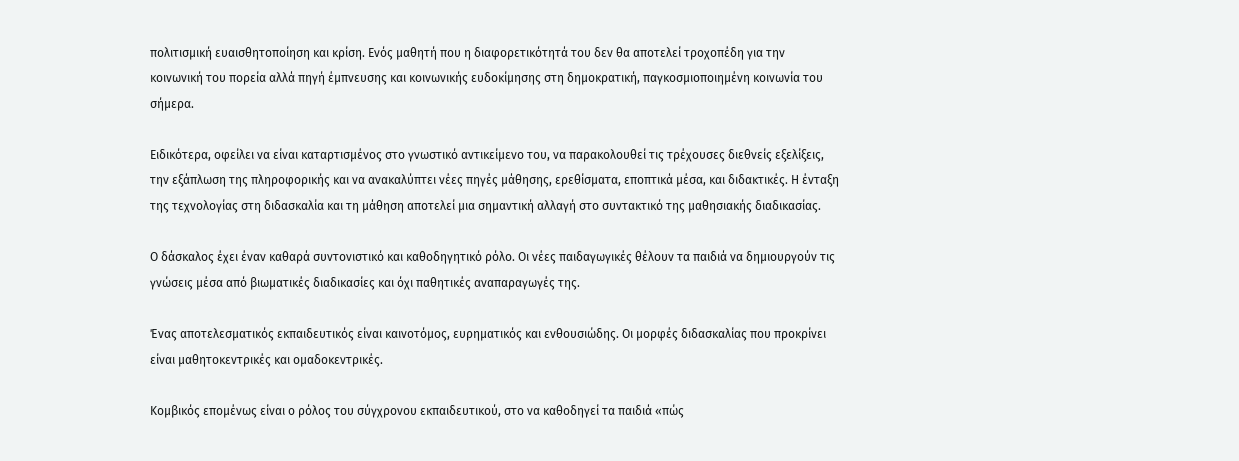πολιτισμική ευαισθητοποίηση και κρίση. Ενός μαθητή που η διαφορετικότητά του δεν θα αποτελεί τροχοπέδη για την κοινωνική του πορεία αλλά πηγή έμπνευσης και κοινωνικής ευδοκίμησης στη δημοκρατική, παγκοσμιοποιημένη κοινωνία του σήμερα.

Ειδικότερα, οφείλει να είναι καταρτισμένος στο γνωστικό αντικείμενο του, να παρακολουθεί τις τρέχουσες διεθνείς εξελίξεις, την εξάπλωση της πληροφορικής και να ανακαλύπτει νέες πηγές μάθησης, ερεθίσματα, εποπτικά μέσα, και διδακτικές. Η ένταξη της τεχνολογίας στη διδασκαλία και τη μάθηση αποτελεί μια σημαντική αλλαγή στο συντακτικό της μαθησιακής διαδικασίας.

Ο δάσκαλος έχει έναν καθαρά συντονιστικό και καθοδηγητικό ρόλο. Οι νέες παιδαγωγικές θέλουν τα παιδιά να δημιουργούν τις γνώσεις μέσα από βιωματικές διαδικασίες και όχι παθητικές αναπαραγωγές της.

Ένας αποτελεσματικός εκπαιδευτικός είναι καινοτόμος, ευρηματικός και ενθουσιώδης. Οι μορφές διδασκαλίας που προκρίνει είναι μαθητοκεντρικές και ομαδοκεντρικές.

Κομβικός επομένως είναι ο ρόλος του σύγχρονου εκπαιδευτικού, στο να καθοδηγεί τα παιδιά «πώς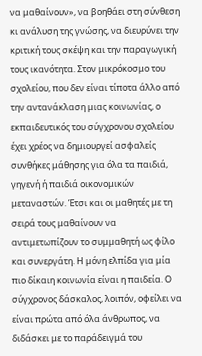να μαθαίνουν», να βοηθάει στη σύνθεση κι ανάλυση της γνώσης, να διευρύνει την κριτική τους σκέψη και την παραγωγική τους ικανότητα. Στον μικρόκοσμο του σχολείου, που δεν είναι τίποτα άλλο από την αντανάκλαση μιας κοινωνίας, ο εκπαιδευτικός του σύγχρονου σχολείου έχει χρέος να δημιουργεί ασφαλείς συνθήκες μάθησης για όλα τα παιδιά, γηγενή ή παιδιά οικονομικών μεταναστών. Έτσι και οι μαθητές με τη σειρά τους μαθαίνουν να αντιμετωπίζουν το συμμαθητή ως φίλο και συνεργάτη. Η μόνη ελπίδα για μία πιο δίκαιη κοινωνία είναι η παιδεία. Ο σύγχρονος δάσκαλος, λοιπόν, οφείλει να είναι πρώτα από όλα άνθρωπος, να διδάσκει με το παράδειγμά του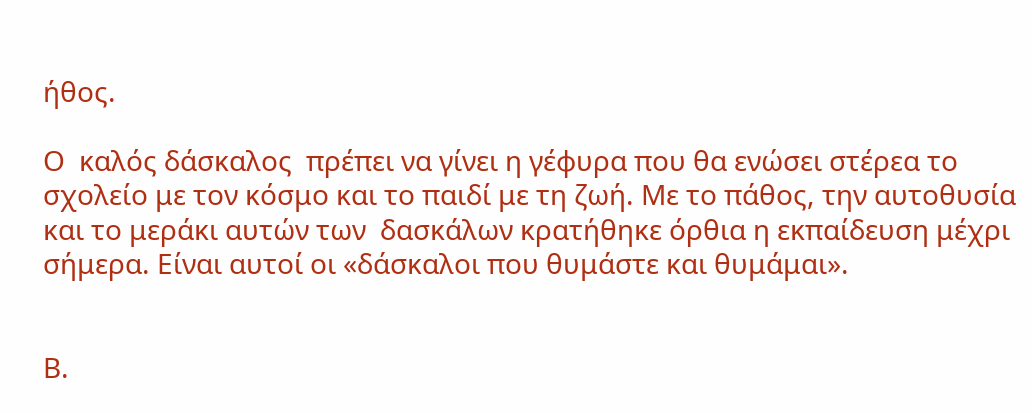ήθος.

Ο  καλός δάσκαλος  πρέπει να γίνει η γέφυρα που θα ενώσει στέρεα το σχολείο με τον κόσμο και το παιδί με τη ζωή. Με το πάθος, την αυτοθυσία και το μεράκι αυτών των  δασκάλων κρατήθηκε όρθια η εκπαίδευση μέχρι σήμερα. Είναι αυτοί οι «δάσκαλοι που θυμάστε και θυμάμαι».


Β.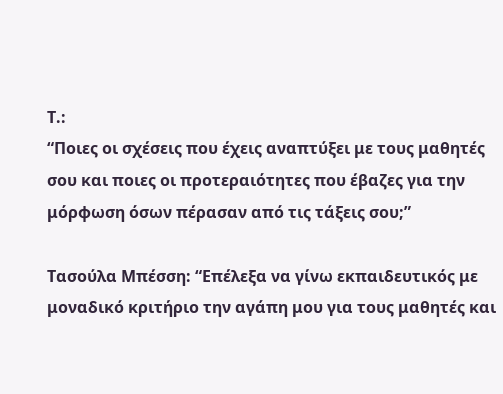Τ.:
“Ποιες οι σχέσεις που έχεις αναπτύξει με τους μαθητές σου και ποιες οι προτεραιότητες που έβαζες για την μόρφωση όσων πέρασαν από τις τάξεις σου;”

Τασούλα Μπέσση: “Επέλεξα να γίνω εκπαιδευτικός με μοναδικό κριτήριο την αγάπη μου για τους μαθητές και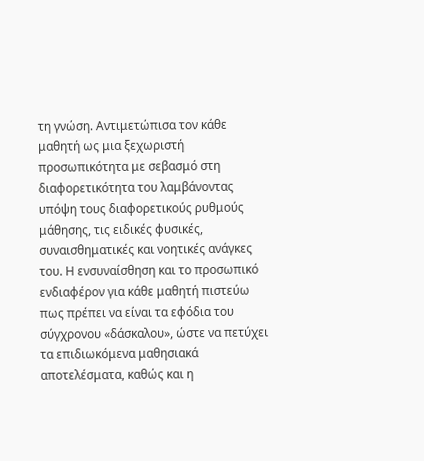τη γνώση. Αντιμετώπισα τον κάθε μαθητή ως μια ξεχωριστή προσωπικότητα με σεβασμό στη διαφορετικότητα του λαμβάνοντας υπόψη τους διαφορετικούς ρυθμούς μάθησης, τις ειδικές φυσικές, συναισθηματικές και νοητικές ανάγκες του. Η ενσυναίσθηση και το προσωπικό ενδιαφέρον για κάθε μαθητή πιστεύω πως πρέπει να είναι τα εφόδια του σύγχρονου «δάσκαλου», ώστε να πετύχει τα επιδιωκόμενα μαθησιακά αποτελέσματα, καθώς και η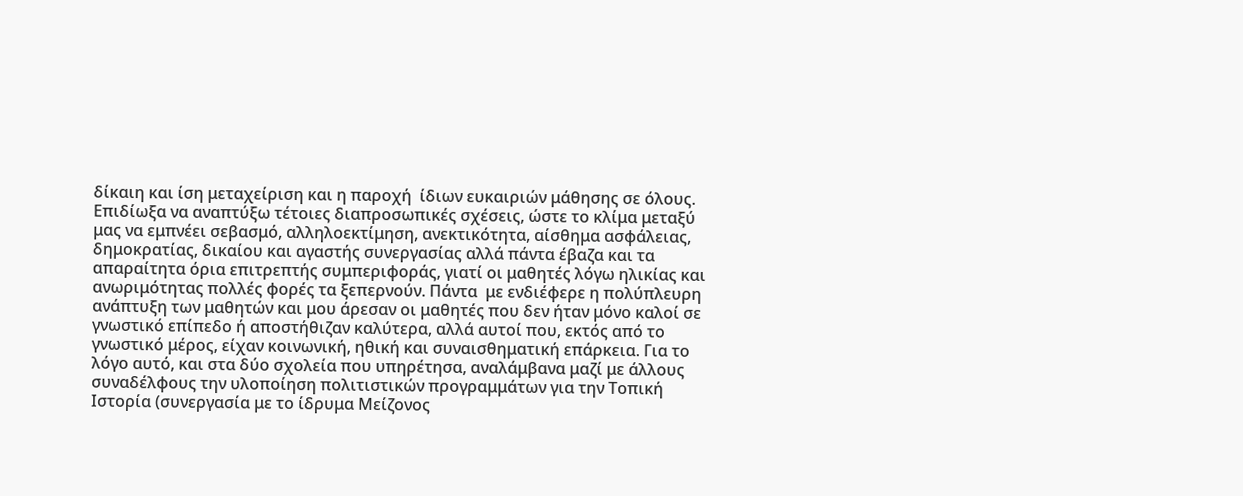δίκαιη και ίση μεταχείριση και η παροχή  ίδιων ευκαιριών μάθησης σε όλους. Επιδίωξα να αναπτύξω τέτοιες διαπροσωπικές σχέσεις, ώστε το κλίμα μεταξύ μας να εμπνέει σεβασμό, αλληλοεκτίμηση, ανεκτικότητα, αίσθημα ασφάλειας, δημοκρατίας, δικαίου και αγαστής συνεργασίας αλλά πάντα έβαζα και τα απαραίτητα όρια επιτρεπτής συμπεριφοράς, γιατί οι μαθητές λόγω ηλικίας και ανωριμότητας πολλές φορές τα ξεπερνούν. Πάντα  με ενδιέφερε η πολύπλευρη ανάπτυξη των μαθητών και μου άρεσαν οι μαθητές που δεν ήταν μόνο καλοί σε γνωστικό επίπεδο ή αποστήθιζαν καλύτερα, αλλά αυτοί που, εκτός από το γνωστικό μέρος, είχαν κοινωνική, ηθική και συναισθηματική επάρκεια. Για το λόγο αυτό, και στα δύο σχολεία που υπηρέτησα, αναλάμβανα μαζί με άλλους συναδέλφους την υλοποίηση πολιτιστικών προγραμμάτων για την Τοπική Ιστορία (συνεργασία με το ίδρυμα Μείζονος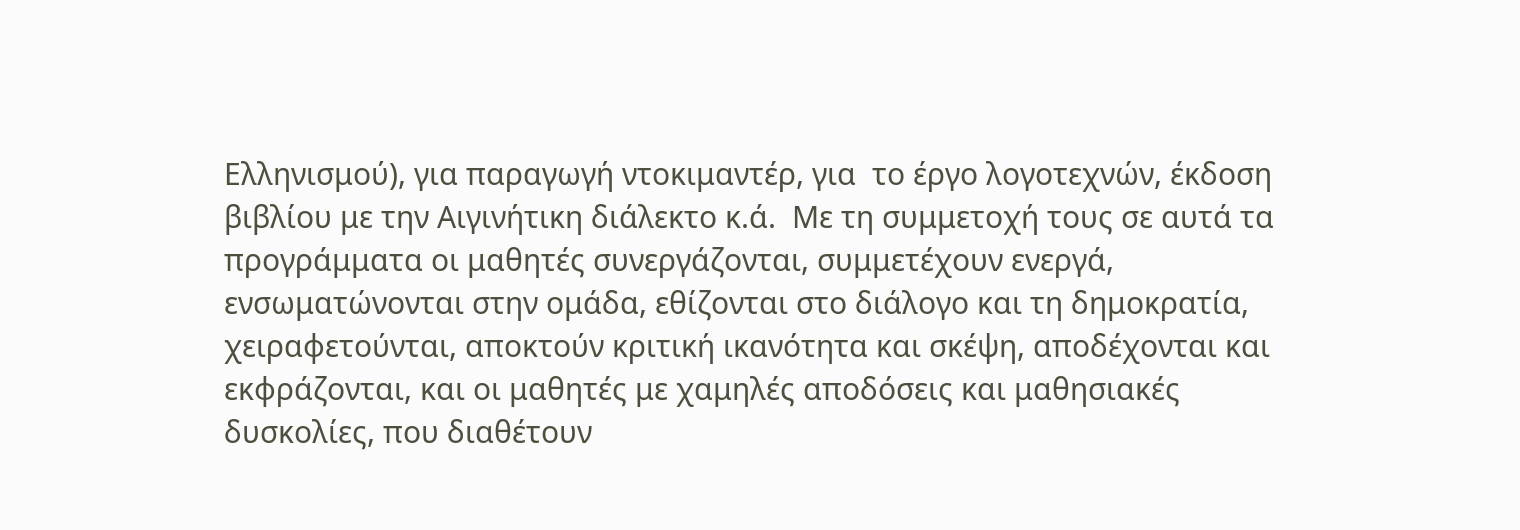Ελληνισμού), για παραγωγή ντοκιμαντέρ, για  το έργο λογοτεχνών, έκδοση βιβλίου με την Αιγινήτικη διάλεκτο κ.ά.  Με τη συμμετοχή τους σε αυτά τα προγράμματα οι μαθητές συνεργάζονται, συμμετέχουν ενεργά, ενσωματώνονται στην ομάδα, εθίζονται στο διάλογο και τη δημοκρατία, χειραφετούνται, αποκτούν κριτική ικανότητα και σκέψη, αποδέχονται και εκφράζονται, και οι μαθητές με χαμηλές αποδόσεις και μαθησιακές δυσκολίες, που διαθέτουν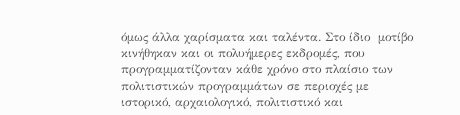όμως άλλα χαρίσματα και ταλέντα. Στο ίδιο  μοτίβο κινήθηκαν και οι πολυήμερες εκδρομές, που προγραμματίζονταν κάθε χρόνο στο πλαίσιο των πολιτιστικών προγραμμάτων σε περιοχές με ιστορικό, αρχαιολογικό, πολιτιστικό και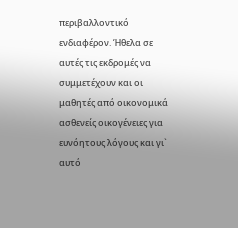περιβαλλοντικό ενδιαφέρον. Ήθελα σε αυτές τις εκδρομές να συμμετέχουν και οι μαθητές από οικονομικά ασθενείς οικογένειες για ευνόητους λόγους και γι` αυτό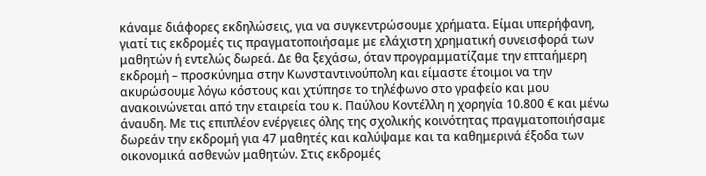κάναμε διάφορες εκδηλώσεις, για να συγκεντρώσουμε χρήματα. Είμαι υπερήφανη, γιατί τις εκδρομές τις πραγματοποιήσαμε με ελάχιστη χρηματική συνεισφορά των μαθητών ή εντελώς δωρεά. Δε θα ξεχάσω, όταν προγραμματίζαμε την επταήμερη εκδρομή – προσκύνημα στην Κωνσταντινούπολη και είμαστε έτοιμοι να την ακυρώσουμε λόγω κόστους και χτύπησε το τηλέφωνο στο γραφείο και μου ανακοινώνεται από την εταιρεία του κ. Παύλου Κοντέλλη η χορηγία 10.800 € και μένω άναυδη. Με τις επιπλέον ενέργειες όλης της σχολικής κοινότητας πραγματοποιήσαμε δωρεάν την εκδρομή για 47 μαθητές και καλύψαμε και τα καθημερινά έξοδα των οικονομικά ασθενών μαθητών. Στις εκδρομές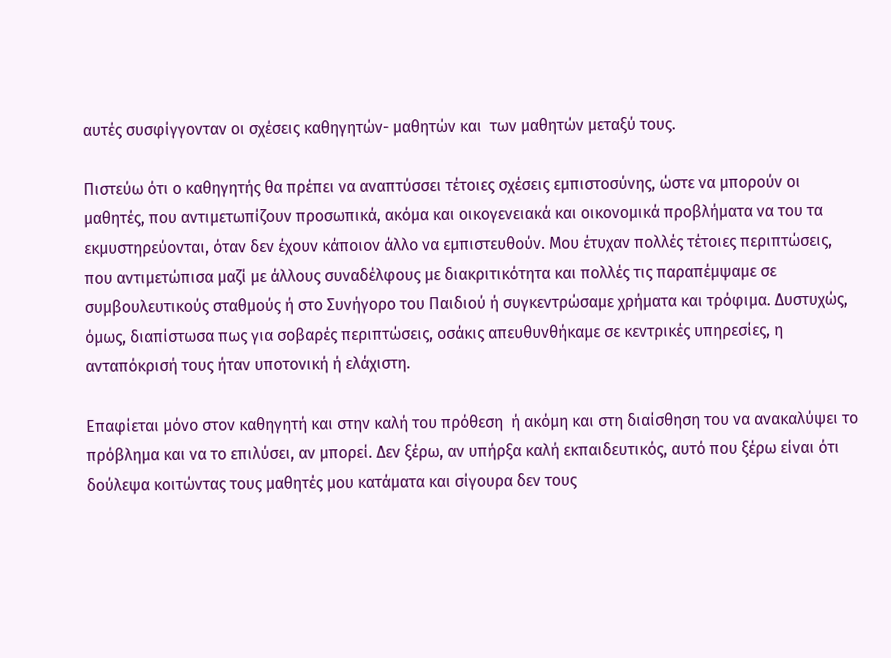αυτές συσφίγγονταν οι σχέσεις καθηγητών- μαθητών και  των μαθητών μεταξύ τους.

Πιστεύω ότι ο καθηγητής θα πρέπει να αναπτύσσει τέτοιες σχέσεις εμπιστοσύνης, ώστε να μπορούν οι μαθητές, που αντιμετωπίζουν προσωπικά, ακόμα και οικογενειακά και οικονομικά προβλήματα να του τα εκμυστηρεύονται, όταν δεν έχουν κάποιον άλλο να εμπιστευθούν. Μου έτυχαν πολλές τέτοιες περιπτώσεις, που αντιμετώπισα μαζί με άλλους συναδέλφους με διακριτικότητα και πολλές τις παραπέμψαμε σε συμβουλευτικούς σταθμούς ή στο Συνήγορο του Παιδιού ή συγκεντρώσαμε χρήματα και τρόφιμα. Δυστυχώς, όμως, διαπίστωσα πως για σοβαρές περιπτώσεις, οσάκις απευθυνθήκαμε σε κεντρικές υπηρεσίες, η ανταπόκρισή τους ήταν υποτονική ή ελάχιστη.

Επαφίεται μόνο στον καθηγητή και στην καλή του πρόθεση  ή ακόμη και στη διαίσθηση του να ανακαλύψει το πρόβλημα και να το επιλύσει, αν μπορεί. Δεν ξέρω, αν υπήρξα καλή εκπαιδευτικός, αυτό που ξέρω είναι ότι δούλεψα κοιτώντας τους μαθητές μου κατάματα και σίγουρα δεν τους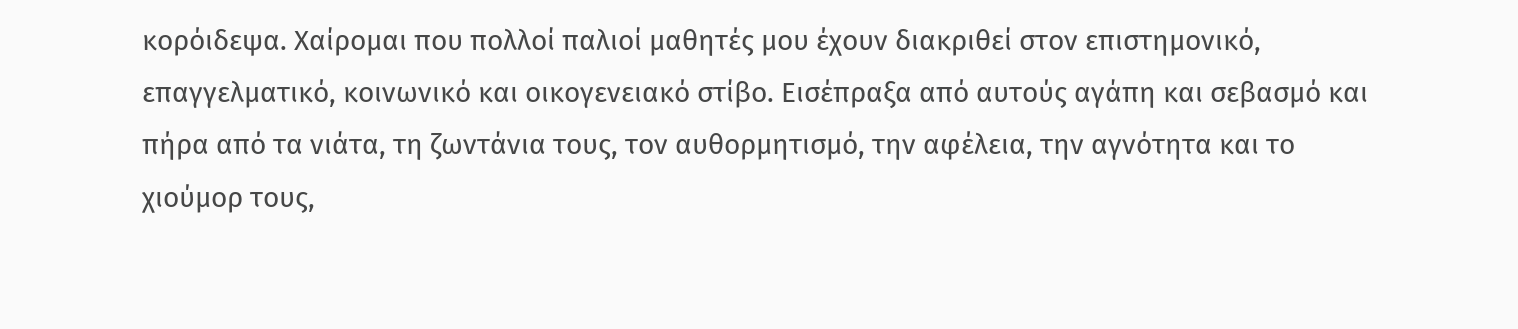κορόιδεψα. Χαίρομαι που πολλοί παλιοί μαθητές μου έχουν διακριθεί στον επιστημονικό, επαγγελματικό, κοινωνικό και οικογενειακό στίβο. Εισέπραξα από αυτούς αγάπη και σεβασμό και πήρα από τα νιάτα, τη ζωντάνια τους, τον αυθορμητισμό, την αφέλεια, την αγνότητα και το χιούμορ τους,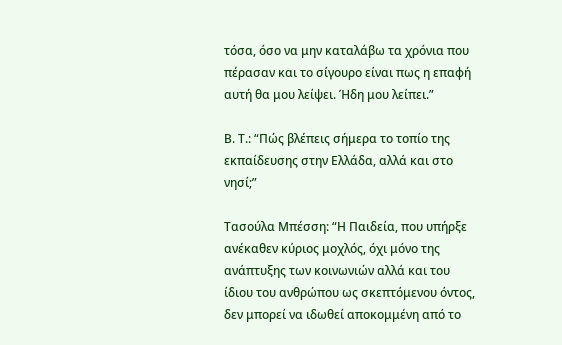τόσα, όσο να μην καταλάβω τα χρόνια που πέρασαν και το σίγουρο είναι πως η επαφή αυτή θα μου λείψει. Ήδη μου λείπει.”

Β. Τ.: “Πώς βλέπεις σήμερα το τοπίο της εκπαίδευσης στην Ελλάδα, αλλά και στο νησί;”

Τασούλα Μπέσση: “Η Παιδεία, που υπήρξε ανέκαθεν κύριος μοχλός, όχι μόνο της ανάπτυξης των κοινωνιών αλλά και του ίδιου του ανθρώπου ως σκεπτόμενου όντος, δεν μπορεί να ιδωθεί αποκομμένη από το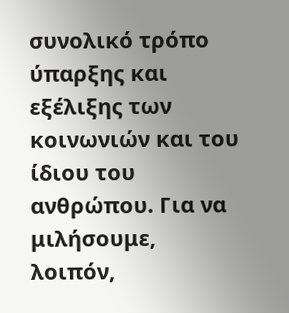συνολικό τρόπο ύπαρξης και εξέλιξης των κοινωνιών και του ίδιου του ανθρώπου. Για να μιλήσουμε, λοιπόν,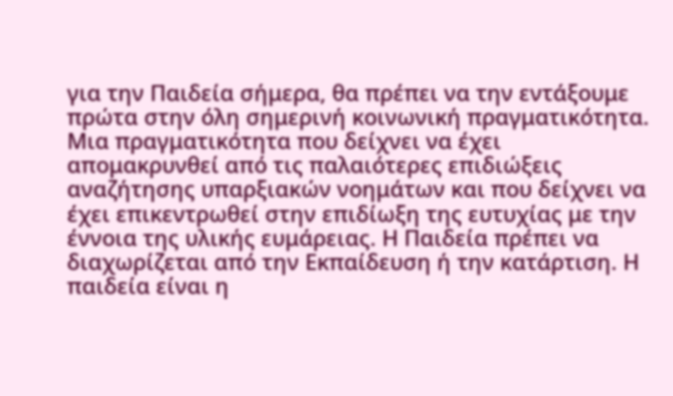για την Παιδεία σήμερα, θα πρέπει να την εντάξουμε πρώτα στην όλη σημερινή κοινωνική πραγματικότητα. Μια πραγματικότητα που δείχνει να έχει απομακρυνθεί από τις παλαιότερες επιδιώξεις αναζήτησης υπαρξιακών νοημάτων και που δείχνει να έχει επικεντρωθεί στην επιδίωξη της ευτυχίας με την έννοια της υλικής ευμάρειας. Η Παιδεία πρέπει να διαχωρίζεται από την Εκπαίδευση ή την κατάρτιση. Η παιδεία είναι η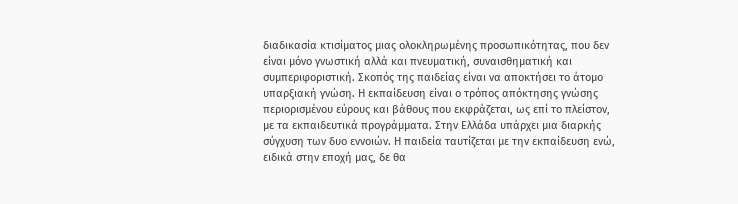διαδικασία κτισίματος μιας ολοκληρωμένης προσωπικότητας, που δεν είναι μόνο γνωστική αλλά και πνευματική, συναισθηματική και συμπεριφοριστική. Σκοπός της παιδείας είναι να αποκτήσει το άτομο υπαρξιακή γνώση. Η εκπαίδευση είναι ο τρόπος απόκτησης γνώσης περιορισμένου εύρους και βάθους που εκφράζεται, ως επί το πλείστον, με τα εκπαιδευτικά προγράμματα. Στην Ελλάδα υπάρχει μια διαρκής σύγχυση των δυο εννοιών. Η παιδεία ταυτίζεται με την εκπαίδευση ενώ, ειδικά στην εποχή μας, δε θα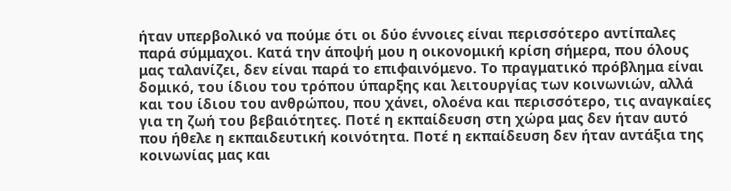ήταν υπερβολικό να πούμε ότι οι δύο έννοιες είναι περισσότερο αντίπαλες παρά σύμμαχοι. Κατά την άποψή μου η οικονομική κρίση σήμερα, που όλους μας ταλανίζει, δεν είναι παρά το επιφαινόμενο. Το πραγματικό πρόβλημα είναι δομικό, του ίδιου του τρόπου ύπαρξης και λειτουργίας των κοινωνιών, αλλά και του ίδιου του ανθρώπου, που χάνει, ολοένα και περισσότερο, τις αναγκαίες για τη ζωή του βεβαιότητες. Ποτέ η εκπαίδευση στη χώρα μας δεν ήταν αυτό που ήθελε η εκπαιδευτική κοινότητα. Ποτέ η εκπαίδευση δεν ήταν αντάξια της κοινωνίας μας και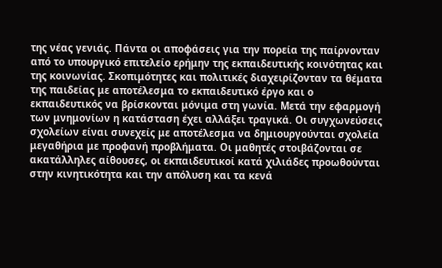της νέας γενιάς. Πάντα οι αποφάσεις για την πορεία της παίρνονταν από το υπουργικό επιτελείο ερήμην της εκπαιδευτικής κοινότητας και της κοινωνίας. Σκοπιμότητες και πολιτικές διαχειρίζονταν τα θέματα της παιδείας με αποτέλεσμα το εκπαιδευτικό έργο και ο εκπαιδευτικός να βρίσκονται μόνιμα στη γωνία. Μετά την εφαρμογή των μνημονίων η κατάσταση έχει αλλάξει τραγικά. Οι συγχωνεύσεις σχολείων είναι συνεχείς με αποτέλεσμα να δημιουργούνται σχολεία μεγαθήρια με προφανή προβλήματα. Οι μαθητές στοιβάζονται σε ακατάλληλες αίθουσες, οι εκπαιδευτικοί κατά χιλιάδες προωθούνται στην κινητικότητα και την απόλυση και τα κενά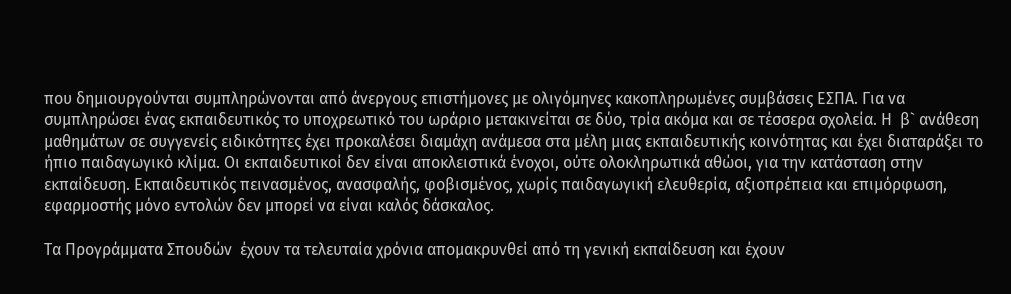που δημιουργούνται συμπληρώνονται από άνεργους επιστήμονες με ολιγόμηνες κακοπληρωμένες συμβάσεις ΕΣΠΑ. Για να συμπληρώσει ένας εκπαιδευτικός το υποχρεωτικό του ωράριο μετακινείται σε δύο, τρία ακόμα και σε τέσσερα σχολεία. Η  β` ανάθεση μαθημάτων σε συγγενείς ειδικότητες έχει προκαλέσει διαμάχη ανάμεσα στα μέλη μιας εκπαιδευτικής κοινότητας και έχει διαταράξει το ήπιο παιδαγωγικό κλίμα. Οι εκπαιδευτικοί δεν είναι αποκλειστικά ένοχοι, ούτε ολοκληρωτικά αθώοι, για την κατάσταση στην εκπαίδευση. Εκπαιδευτικός πεινασμένος, ανασφαλής, φοβισμένος, χωρίς παιδαγωγική ελευθερία, αξιοπρέπεια και επιμόρφωση, εφαρμοστής μόνο εντολών δεν μπορεί να είναι καλός δάσκαλος.

Τα Προγράμματα Σπουδών  έχουν τα τελευταία χρόνια απομακρυνθεί από τη γενική εκπαίδευση και έχουν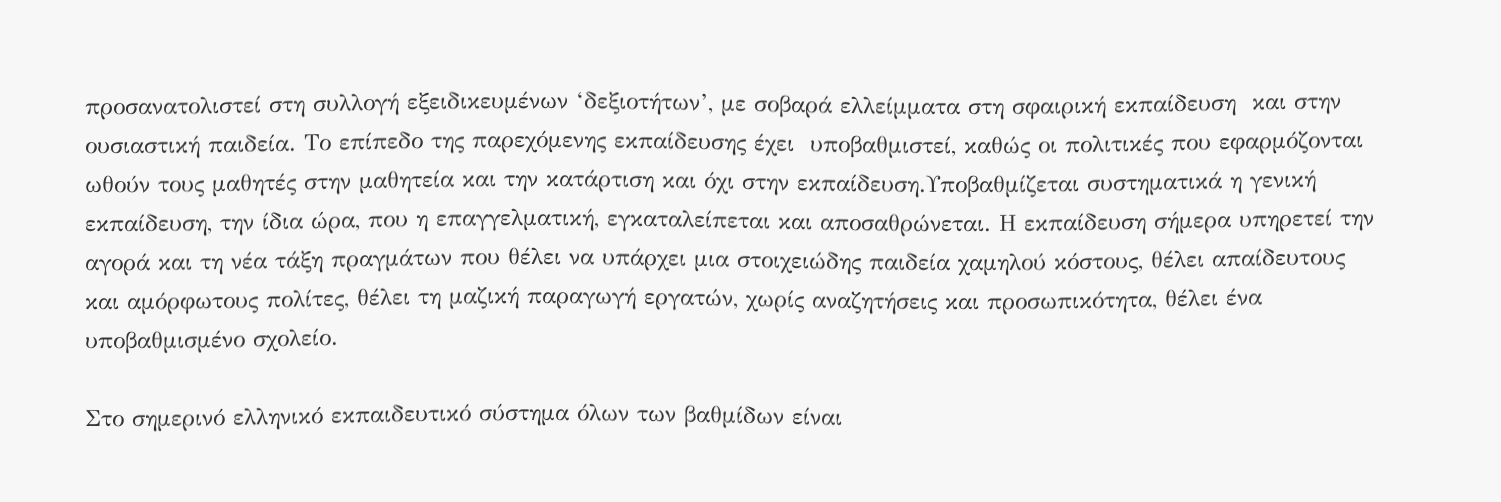προσανατολιστεί στη συλλογή εξειδικευμένων ‘δεξιοτήτων’, με σοβαρά ελλείμματα στη σφαιρική εκπαίδευση  και στην ουσιαστική παιδεία. Το επίπεδο της παρεχόμενης εκπαίδευσης έχει  υποβαθμιστεί, καθώς οι πολιτικές που εφαρμόζονται ωθούν τους μαθητές στην μαθητεία και την κατάρτιση και όχι στην εκπαίδευση.Υποβαθμίζεται συστηματικά η γενική εκπαίδευση, την ίδια ώρα, που η επαγγελματική, εγκαταλείπεται και αποσαθρώνεται. Η εκπαίδευση σήμερα υπηρετεί την αγορά και τη νέα τάξη πραγμάτων που θέλει να υπάρχει μια στοιχειώδης παιδεία χαμηλού κόστους, θέλει απαίδευτους και αμόρφωτους πολίτες, θέλει τη μαζική παραγωγή εργατών, χωρίς αναζητήσεις και προσωπικότητα, θέλει ένα υποβαθμισμένο σχολείο.

Στο σημερινό ελληνικό εκπαιδευτικό σύστημα όλων των βαθμίδων είναι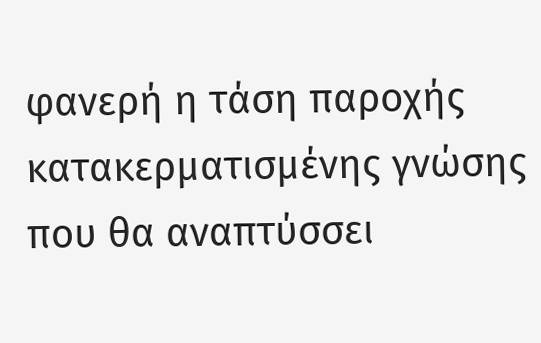φανερή η τάση παροχής κατακερματισμένης γνώσης που θα αναπτύσσει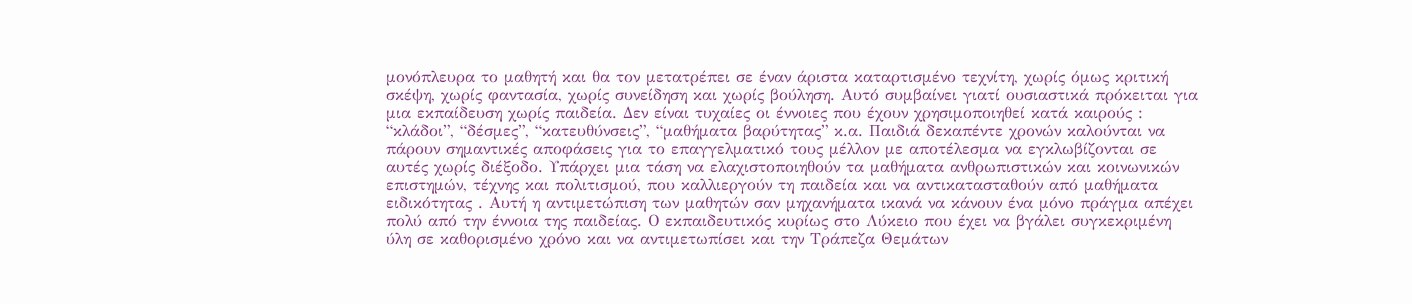μονόπλευρα το μαθητή και θα τον μετατρέπει σε έναν άριστα καταρτισμένο τεχνίτη, χωρίς όμως κριτική σκέψη, χωρίς φαντασία, χωρίς συνείδηση και χωρίς βούληση. Αυτό συμβαίνει γιατί ουσιαστικά πρόκειται για μια εκπαίδευση χωρίς παιδεία. Δεν είναι τυχαίες οι έννοιες που έχουν χρησιμοποιηθεί κατά καιρούς : “κλάδοι”, “δέσμες”, “κατευθύνσεις”, “μαθήματα βαρύτητας” κ.α. Παιδιά δεκαπέντε χρονών καλούνται να πάρουν σημαντικές αποφάσεις για το επαγγελματικό τους μέλλον με αποτέλεσμα να εγκλωβίζονται σε αυτές χωρίς διέξοδο. Υπάρχει μια τάση να ελαχιστοποιηθούν τα μαθήματα ανθρωπιστικών και κοινωνικών επιστημών, τέχνης και πολιτισμού, που καλλιεργούν τη παιδεία και να αντικατασταθούν από μαθήματα ειδικότητας . Αυτή η αντιμετώπιση των μαθητών σαν μηχανήματα ικανά να κάνουν ένα μόνο πράγμα απέχει πολύ από την έννοια της παιδείας. Ο εκπαιδευτικός κυρίως στο Λύκειο που έχει να βγάλει συγκεκριμένη ύλη σε καθορισμένο χρόνο και να αντιμετωπίσει και την Τράπεζα Θεμάτων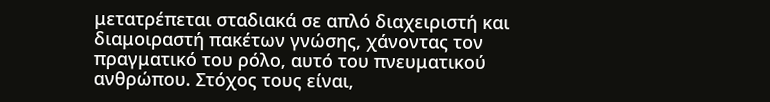μετατρέπεται σταδιακά σε απλό διαχειριστή και διαμοιραστή πακέτων γνώσης, χάνοντας τον πραγματικό του ρόλο, αυτό του πνευματικού ανθρώπου. Στόχος τους είναι,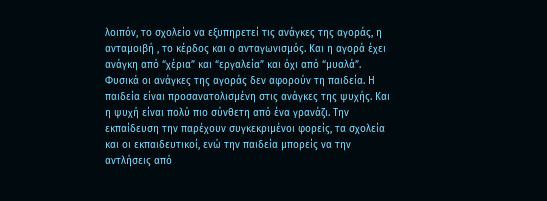λοιπόν, το σχολείο να εξυπηρετεί τις ανάγκες της αγοράς, η ανταμοιβή , το κέρδος και ο ανταγωνισμός. Και η αγορά έχει ανάγκη από “χέρια” και “εργαλεία” και όχι από “μυαλά”. Φυσικά οι ανάγκες της αγοράς δεν αφορούν τη παιδεία. Η παιδεία είναι προσανατολισμένη στις ανάγκες της ψυχής. Και η ψυχή είναι πολύ πιο σύνθετη από ένα γρανάζι. Την εκπαίδευση την παρέχουν συγκεκριμένοι φορείς, τα σχολεία και οι εκπαιδευτικοί, ενώ την παιδεία μπορείς να την αντλήσεις από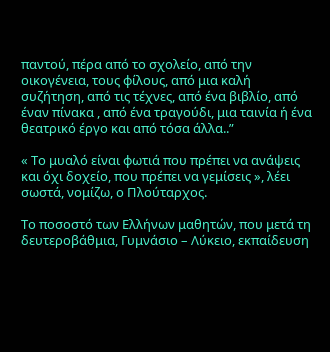παντού, πέρα από το σχολείο, από την οικογένεια, τους φίλους, από μια καλή συζήτηση, από τις τέχνες, από ένα βιβλίο, από έναν πίνακα , από ένα τραγούδι, μια ταινία ή ένα θεατρικό έργο και από τόσα άλλα..”

« Το μυαλό είναι φωτιά που πρέπει να ανάψεις και όχι δοχείο, που πρέπει να γεμίσεις », λέει σωστά, νομίζω, ο Πλούταρχος.

Το ποσοστό των Ελλήνων μαθητών, που μετά τη δευτεροβάθμια, Γυμνάσιο – Λύκειο, εκπαίδευση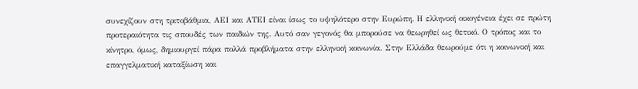συνεχίζουν στη τριτοβάθμια, ΑΕΙ και ΑΤΕΙ είναι ίσως το υψηλότερο στην Ευρώπη. Η ελληνική οικογένεια έχει σε πρώτη προτεραιότητα τις σπουδές των παιδιών της. Αυτό σαν γεγονός θα μπορούσε να θεωρηθεί ως θετικό. Ο τρόπος και το κίνητρο, όμως, δημιουργεί πάρα πολλά προβλήματα στην ελληνική κοινωνία. Στην Ελλάδα θεωρούμε ότι η κοινωνική και επαγγελματική καταξίωση και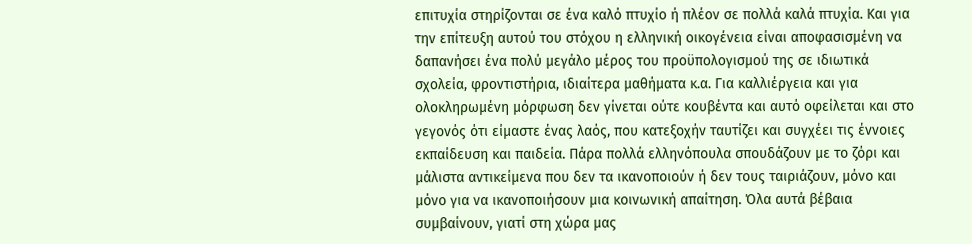επιτυχία στηρίζονται σε ένα καλό πτυχίο ή πλέον σε πολλά καλά πτυχία. Και για την επίτευξη αυτού του στόχου η ελληνική οικογένεια είναι αποφασισμένη να δαπανήσει ένα πολύ μεγάλο μέρος του προϋπολογισμού της σε ιδιωτικά σχολεία, φροντιστήρια, ιδιαίτερα μαθήματα κ.α. Για καλλιέργεια και για ολοκληρωμένη μόρφωση δεν γίνεται ούτε κουβέντα και αυτό οφείλεται και στο γεγονός ότι είμαστε ένας λαός, που κατεξοχήν ταυτίζει και συγχέει τις έννοιες εκπαίδευση και παιδεία. Πάρα πολλά ελληνόπουλα σπουδάζουν με το ζόρι και μάλιστα αντικείμενα που δεν τα ικανοποιούν ή δεν τους ταιριάζουν, μόνο και μόνο για να ικανοποιήσουν μια κοινωνική απαίτηση. Όλα αυτά βέβαια συμβαίνουν, γιατί στη χώρα μας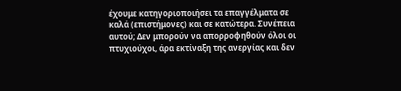έχουμε κατηγοριοποιήσει τα επαγγέλματα σε καλά (επιστήμονες) και σε κατώτερα. Συνέπεια αυτού; Δεν μπορούν να απορροφηθούν όλοι οι πτυχιούχοι, άρα εκτίναξη της ανεργίας και δεν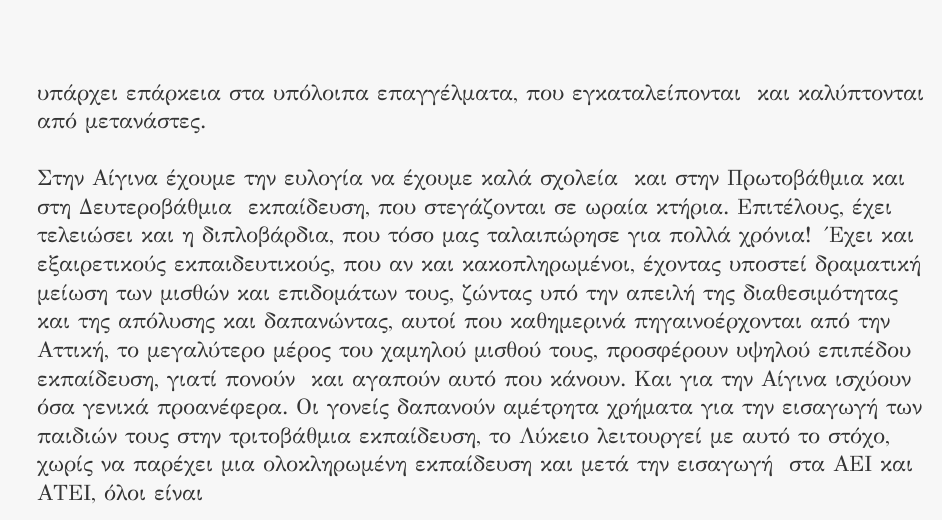υπάρχει επάρκεια στα υπόλοιπα επαγγέλματα, που εγκαταλείπονται  και καλύπτονται από μετανάστες.

Στην Αίγινα έχουμε την ευλογία να έχουμε καλά σχολεία  και στην Πρωτοβάθμια και στη Δευτεροβάθμια  εκπαίδευση, που στεγάζονται σε ωραία κτήρια. Επιτέλους, έχει τελειώσει και η διπλοβάρδια, που τόσο μας ταλαιπώρησε για πολλά χρόνια!  Έχει και εξαιρετικούς εκπαιδευτικούς, που αν και κακοπληρωμένοι, έχοντας υποστεί δραματική μείωση των μισθών και επιδομάτων τους, ζώντας υπό την απειλή της διαθεσιμότητας και της απόλυσης και δαπανώντας, αυτοί που καθημερινά πηγαινοέρχονται από την Αττική, το μεγαλύτερο μέρος του χαμηλού μισθού τους, προσφέρουν υψηλού επιπέδου εκπαίδευση, γιατί πονούν  και αγαπούν αυτό που κάνουν. Και για την Αίγινα ισχύουν όσα γενικά προανέφερα. Οι γονείς δαπανούν αμέτρητα χρήματα για την εισαγωγή των παιδιών τους στην τριτοβάθμια εκπαίδευση, το Λύκειο λειτουργεί με αυτό το στόχο, χωρίς να παρέχει μια ολοκληρωμένη εκπαίδευση και μετά την εισαγωγή  στα ΑΕΙ και ΑΤΕΙ, όλοι είναι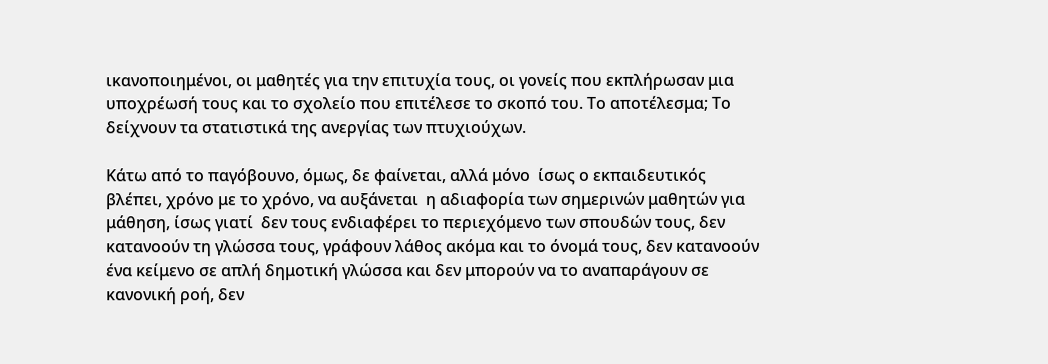ικανοποιημένοι, οι μαθητές για την επιτυχία τους, οι γονείς που εκπλήρωσαν μια υποχρέωσή τους και το σχολείο που επιτέλεσε το σκοπό του. Το αποτέλεσμα; Το δείχνουν τα στατιστικά της ανεργίας των πτυχιούχων.

Κάτω από το παγόβουνο, όμως, δε φαίνεται, αλλά μόνο  ίσως ο εκπαιδευτικός βλέπει, χρόνο με το χρόνο, να αυξάνεται  η αδιαφορία των σημερινών μαθητών για μάθηση, ίσως γιατί  δεν τους ενδιαφέρει το περιεχόμενο των σπουδών τους, δεν κατανοούν τη γλώσσα τους, γράφουν λάθος ακόμα και το όνομά τους, δεν κατανοούν ένα κείμενο σε απλή δημοτική γλώσσα και δεν μπορούν να το αναπαράγουν σε κανονική ροή, δεν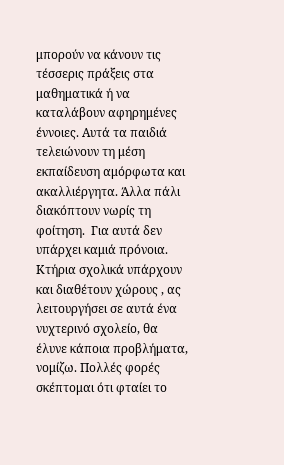μπορούν να κάνουν τις τέσσερις πράξεις στα μαθηματικά ή να καταλάβουν αφηρημένες έννοιες. Αυτά τα παιδιά τελειώνουν τη μέση εκπαίδευση αμόρφωτα και ακαλλιέργητα. Άλλα πάλι διακόπτουν νωρίς τη φοίτηση.  Για αυτά δεν υπάρχει καμιά πρόνοια. Κτήρια σχολικά υπάρχουν και διαθέτουν χώρους , ας λειτουργήσει σε αυτά ένα νυχτερινό σχολείο, θα έλυνε κάποια προβλήματα, νομίζω. Πολλές φορές σκέπτομαι ότι φταίει το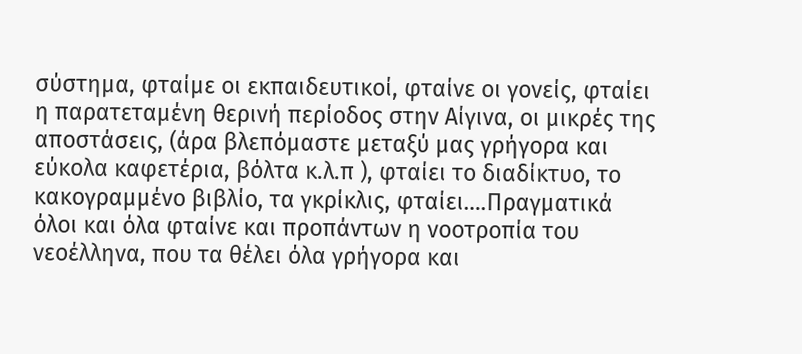σύστημα, φταίμε οι εκπαιδευτικοί, φταίνε οι γονείς, φταίει η παρατεταμένη θερινή περίοδος στην Αίγινα, οι μικρές της αποστάσεις, (άρα βλεπόμαστε μεταξύ μας γρήγορα και εύκολα καφετέρια, βόλτα κ.λ.π ), φταίει το διαδίκτυο, το κακογραμμένο βιβλίο, τα γκρίκλις, φταίει….Πραγματικά όλοι και όλα φταίνε και προπάντων η νοοτροπία του νεοέλληνα, που τα θέλει όλα γρήγορα και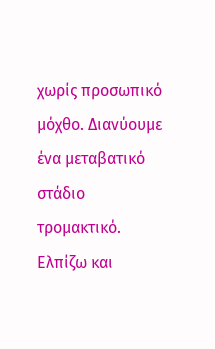χωρίς προσωπικό μόχθο. Διανύουμε  ένα μεταβατικό στάδιο τρομακτικό. Ελπίζω και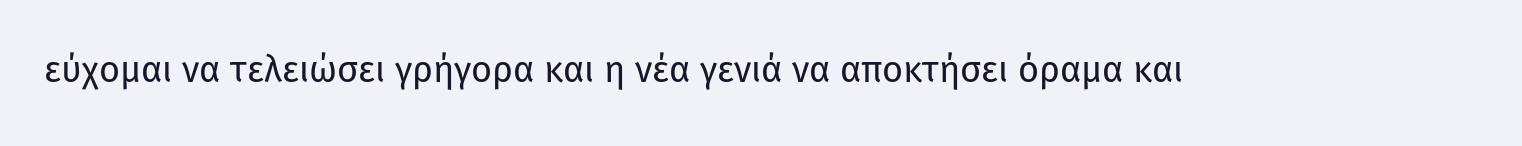εύχομαι να τελειώσει γρήγορα και η νέα γενιά να αποκτήσει όραμα και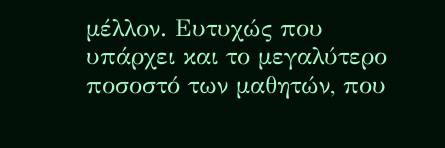μέλλον. Ευτυχώς που υπάρχει και το μεγαλύτερο ποσοστό των μαθητών, που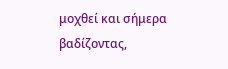μοχθεί και σήμερα βαδίζοντας,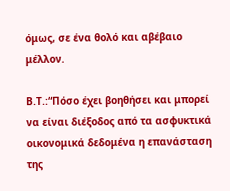όμως, σε ένα θολό και αβέβαιο μέλλον.

Β.Τ.:“Πόσο έχει βοηθήσει και μπορεί να είναι διέξοδος από τα ασφυκτικά οικονομικά δεδομένα η επανάσταση της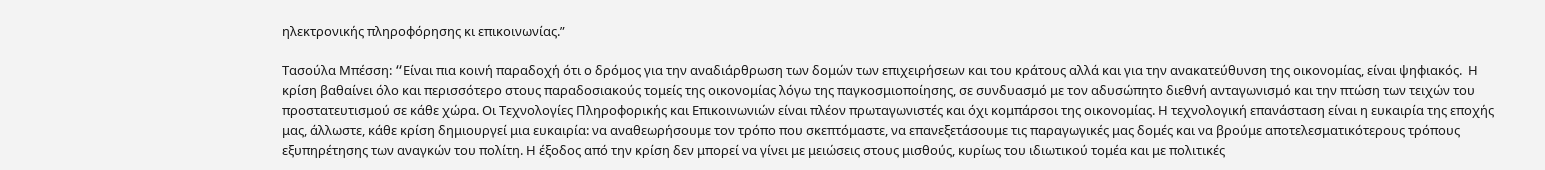ηλεκτρονικής πληροφόρησης κι επικοινωνίας.”

Τασούλα Μπέσση: “Eίναι πια κοινή παραδοχή ότι ο δρόμος για την αναδιάρθρωση των δομών των επιχειρήσεων και του κράτους αλλά και για την ανακατεύθυνση της οικονομίας, είναι ψηφιακός.  Η κρίση βαθαίνει όλο και περισσότερο στους παραδοσιακούς τομείς της οικονομίας λόγω της παγκοσμιοποίησης, σε συνδυασμό με τον αδυσώπητο διεθνή ανταγωνισμό και την πτώση των τειχών του προστατευτισμού σε κάθε χώρα. Οι Τεχνολογίες Πληροφορικής και Επικοινωνιών είναι πλέον πρωταγωνιστές και όχι κομπάρσοι της οικονομίας. Η τεχνολογική επανάσταση είναι η ευκαιρία της εποχής μας, άλλωστε, κάθε κρίση δημιουργεί μια ευκαιρία: να αναθεωρήσουμε τον τρόπο που σκεπτόμαστε, να επανεξετάσουμε τις παραγωγικές μας δομές και να βρούμε αποτελεσματικότερους τρόπους εξυπηρέτησης των αναγκών του πολίτη. Η έξοδος από την κρίση δεν μπορεί να γίνει με μειώσεις στους μισθούς, κυρίως του ιδιωτικού τομέα και με πολιτικές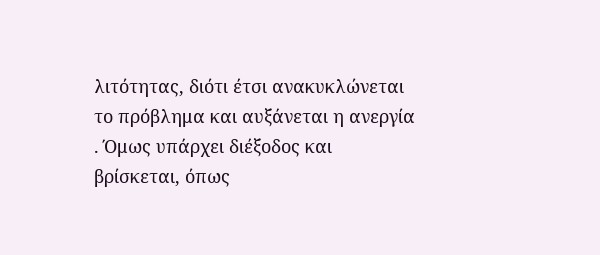λιτότητας, διότι έτσι ανακυκλώνεται το πρόβλημα και αυξάνεται η ανεργία . Όμως υπάρχει διέξοδος και βρίσκεται, όπως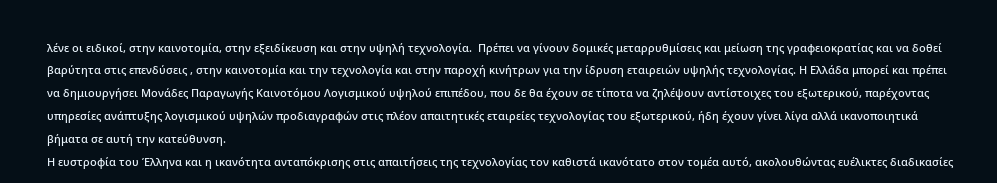λένε οι ειδικοί, στην καινοτομία, στην εξειδίκευση και στην υψηλή τεχνολογία.  Πρέπει να γίνουν δομικές μεταρρυθμίσεις και μείωση της γραφειοκρατίας και να δοθεί βαρύτητα στις επενδύσεις , στην καινοτομία και την τεχνολογία και στην παροχή κινήτρων για την ίδρυση εταιρειών υψηλής τεχνολογίας. Η Ελλάδα μπορεί και πρέπει να δημιουργήσει Μονάδες Παραγωγής Καινοτόμου Λογισμικού υψηλού επιπέδου, που δε θα έχουν σε τίποτα να ζηλέψουν αντίστοιχες του εξωτερικού, παρέχοντας υπηρεσίες ανάπτυξης λογισμικού υψηλών προδιαγραφών στις πλέον απαιτητικές εταιρείες τεχνολογίας του εξωτερικού, ήδη έχουν γίνει λίγα αλλά ικανοποιητικά βήματα σε αυτή την κατεύθυνση.
Η ευστροφία του Έλληνα και η ικανότητα ανταπόκρισης στις απαιτήσεις της τεχνολογίας τον καθιστά ικανότατο στον τομέα αυτό, ακολουθώντας ευέλικτες διαδικασίες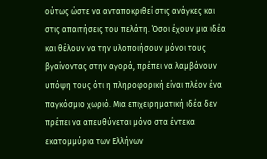ούτως ώστε να ανταποκριθεί στις ανάγκες και στις απαιτήσεις του πελάτη. Όσοι έχουν μια ιδέα και θέλουν να την υλοποιήσουν μόνοι τους βγαίνοντας στην αγορά, πρέπει να λαμβάνουν υπόψη τους ότι η πληροφορική είναι πλέον ένα παγκόσμιο χωριό. Μια επιχειρηματική ιδέα δεν πρέπει να απευθύνεται μόνο στα έντεκα εκατομμύρια των Ελλήνων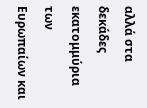αλλά στα δεκάδες εκατομμύρια των Ευρωπαίων και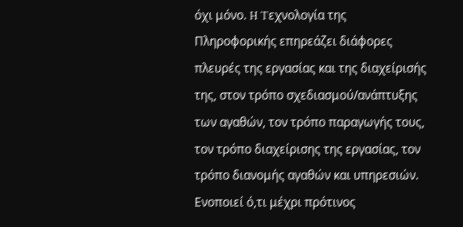όχι μόνο. H Tεχνολογία της Πληροφορικής επηρεάζει διάφορες πλευρές της εργασίας και της διαχείρισής της, στον τρόπο σχεδιασμού/ανάπτυξης των αγαθών, τον τρόπο παραγωγής τους, τον τρόπο διαχείρισης της εργασίας, τον τρόπο διανομής αγαθών και υπηρεσιών. Ενοποιεί ό,τι μέχρι πρότινος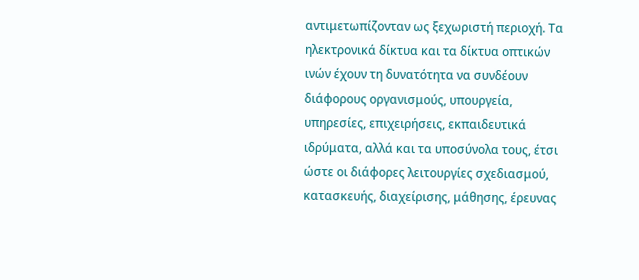αντιμετωπίζονταν ως ξεχωριστή περιοχή. Τα ηλεκτρονικά δίκτυα και τα δίκτυα οπτικών ινών έχουν τη δυνατότητα να συνδέουν διάφορους οργανισμούς, υπουργεία, υπηρεσίες, επιχειρήσεις, εκπαιδευτικά ιδρύματα, αλλά και τα υποσύνολα τους, έτσι ώστε οι διάφορες λειτουργίες σχεδιασμού, κατασκευής, διαχείρισης, μάθησης, έρευνας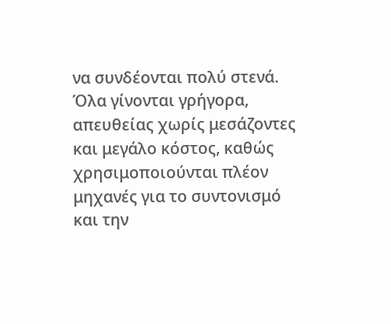να συνδέονται πολύ στενά. Όλα γίνονται γρήγορα, απευθείας χωρίς μεσάζοντες και μεγάλο κόστος, καθώς χρησιμοποιούνται πλέον μηχανές για το συντονισμό και την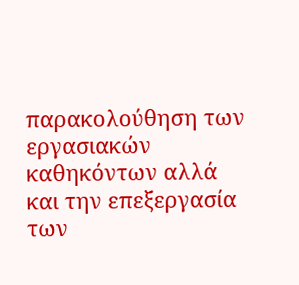παρακολούθηση των εργασιακών καθηκόντων αλλά και την επεξεργασία των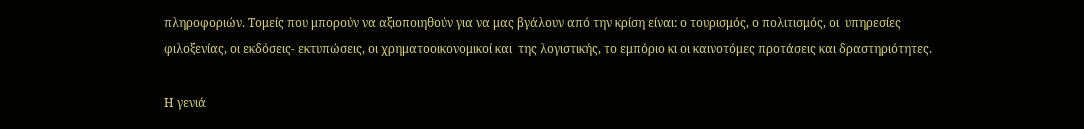πληροφοριών. Τομείς που μπορούν να αξιοποιηθούν για να μας βγάλουν από την κρίση είναι: ο τουρισμός, ο πολιτισμός, οι  υπηρεσίες  φιλοξενίας, οι εκδόσεις- εκτυπώσεις, οι χρηματοοικονομικοί και  της λογιστικής, το εμπόριο κι οι καινοτόμες προτάσεις και δραστηριότητες.

Η γενιά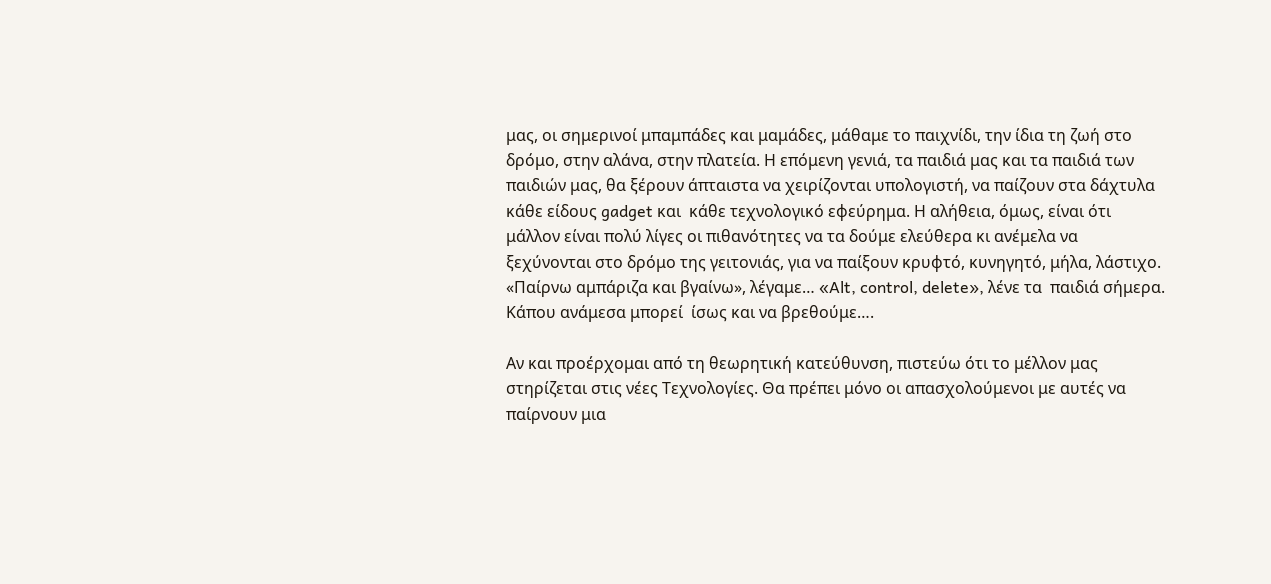μας, οι σημερινοί μπαμπάδες και μαμάδες, μάθαμε το παιχνίδι, την ίδια τη ζωή στο δρόμο, στην αλάνα, στην πλατεία. Η επόμενη γενιά, τα παιδιά μας και τα παιδιά των παιδιών μας, θα ξέρουν άπταιστα να χειρίζονται υπολογιστή, να παίζουν στα δάχτυλα κάθε είδους gadget και  κάθε τεχνολογικό εφεύρημα. Η αλήθεια, όμως, είναι ότι μάλλον είναι πολύ λίγες οι πιθανότητες να τα δούμε ελεύθερα κι ανέμελα να ξεχύνονται στο δρόμο της γειτονιάς, για να παίξουν κρυφτό, κυνηγητό, μήλα, λάστιχο. «Παίρνω αμπάριζα και βγαίνω», λέγαμε… «Alt, control, delete», λένε τα  παιδιά σήμερα. Κάπου ανάμεσα μπορεί  ίσως και να βρεθούμε….

Αν και προέρχομαι από τη θεωρητική κατεύθυνση, πιστεύω ότι το μέλλον μας στηρίζεται στις νέες Τεχνολογίες. Θα πρέπει μόνο οι απασχολούμενοι με αυτές να παίρνουν μια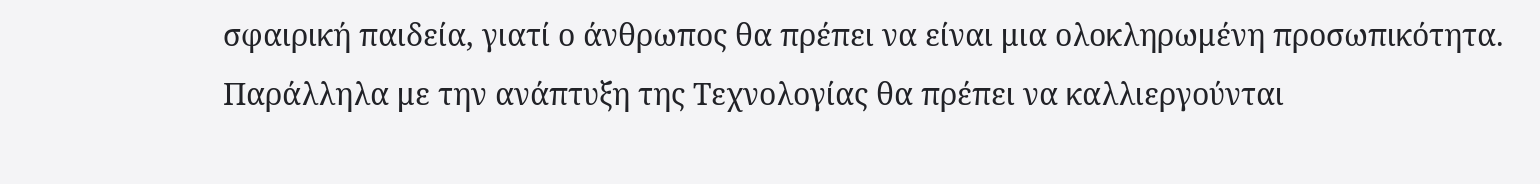σφαιρική παιδεία, γιατί ο άνθρωπος θα πρέπει να είναι μια ολοκληρωμένη προσωπικότητα. Παράλληλα με την ανάπτυξη της Τεχνολογίας θα πρέπει να καλλιεργούνται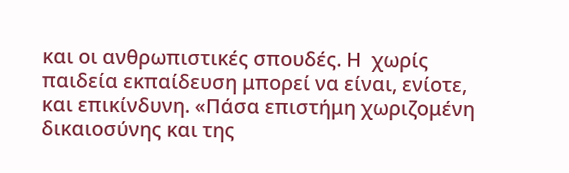και οι ανθρωπιστικές σπουδές. Η  χωρίς παιδεία εκπαίδευση μπορεί να είναι, ενίοτε, και επικίνδυνη. «Πάσα επιστήμη χωριζομένη δικαιοσύνης και της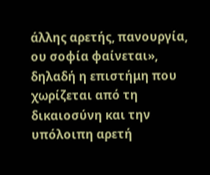άλλης αρετής, πανουργία, ου σοφία φαίνεται», δηλαδή η επιστήμη που χωρίζεται από τη δικαιοσύνη και την υπόλοιπη αρετή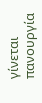γίνεται πανουργία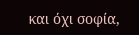και όχι σοφία,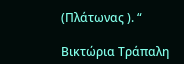(Πλάτωνας ). “

Βικτώρια Τράπαλη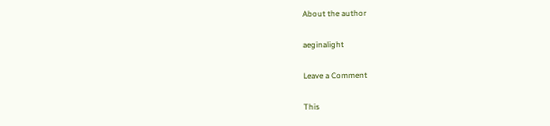About the author

aeginalight

Leave a Comment

This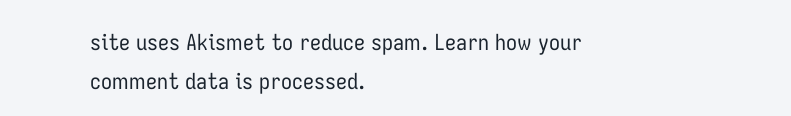site uses Akismet to reduce spam. Learn how your comment data is processed.